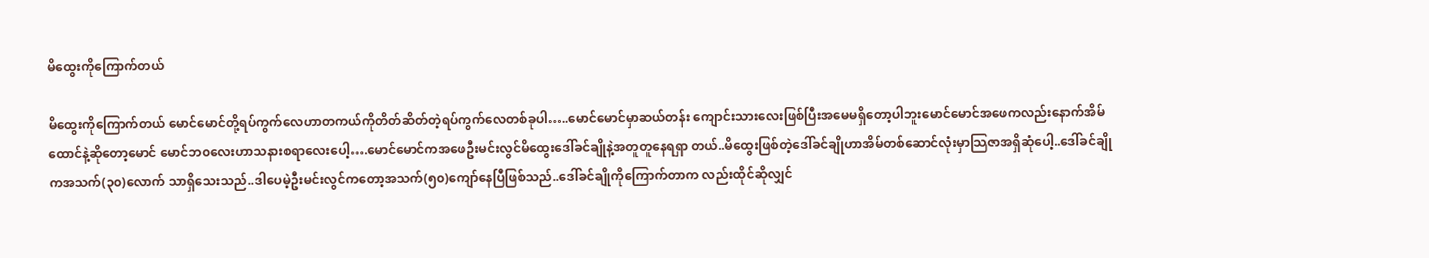မိထွေးကိုကြောက်တယ်

မိထွေးကိုကြောက်တယ် မောင်မောင်တို့ရပ်ကွက်လေဟာတကယ်ကိုတိတ်ဆိတ်တဲ့ရပ်ကွက်လေတစ်ခုပါ…..မောင်မောင်မှာဆယ်တန်း ကျောင်းသားလေးဖြစ်ပြီးအမေမရှိတော့ပါဘူးမောင်မောင်အဖေကလည်းနောက်အိမ်ထောင်နဲ့ဆိုတော့မောင် မောင်ဘ၀လေးဟာသနားစရာလေးပေါ့….မောင်မောင်ကအဖေဦးမင်းလွင်မိထွေးဒေါ်ခင်ချိုနဲ့အတူတူနေရရှာ တယ်..မိထွေးဖြစ်တဲ့ဒေါ်ခင်ချိုဟာအိမ်တစ်ဆောင်လုံးမှာသြဇာအရှိဆုံပေါ့..ဒေါ်ခင်ချိုကအသက်(၃၀)လောက် သာရှိသေးသည်..ဒါပေမဲ့ဦးမင်းလွင်ကတော့အသက်(၅၀)ကျော်နေပြီဖြစ်သည်..ဒေါ်ခင်ချိုကိုကြောက်တာက လည်းထိုင်ဆိုလျှင်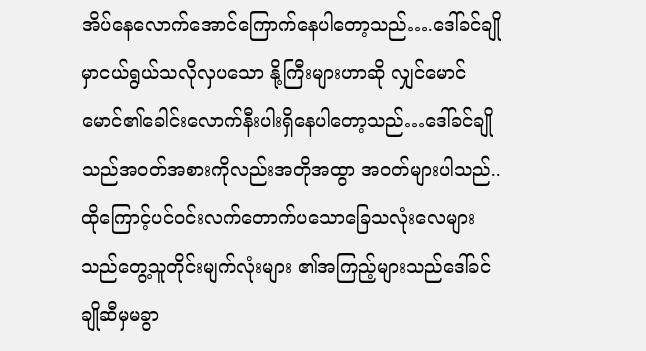အိပ်နေလောက်အောင်ကြောက်နေပါတော့သည်….ဒေါ်ခင်ချိုမှာငယ်ရွယ်သလိုလှပသော နို့ကြီးများဟာဆို လျှင်မောင်မောင်၏ခေါင်းလောက်နီးပါးရှိနေပါတော့သည်…ဒေါ်ခင်ချိုသည်အဝတ်အစားကိုလည်းအတိုအထွာ အဝတ်များပါသည်..ထိုကြောင့်ပင်ဝင်းလက်တောက်ပသောခြေသလုံးလေများသည်တွေ့သူတိုင်းမျက်လုံးများ ၏အကြည့်များသည်ဒေါ်ခင်ချိုဆီမှမခွာ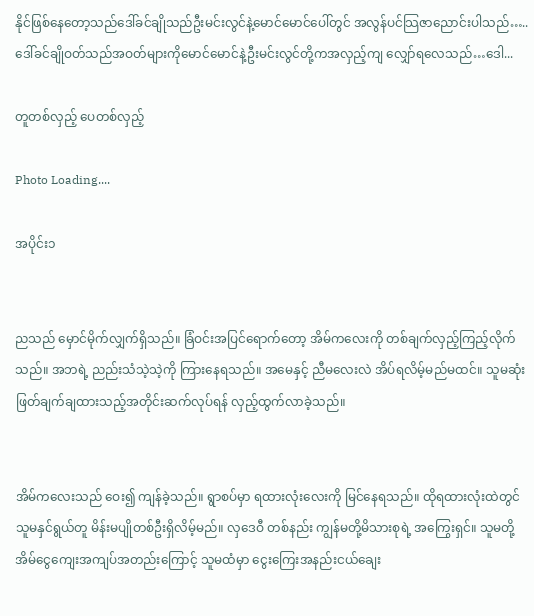နိုင်ဖြစ်နေတော့သည်ဒေါ်ခင်ချိုသည်ဦးမင်းလွင်နဲ့မောင်မောင်ပေါ်တွင် အလွန်ပင်သြဇာညောင်းပါသည်…..ဒေါ်ခင်ချိုဝတ်သည်အဝတ်များကိုမောင်မောင်နဲ့ဦးမင်းလွင်တို့ကအလှည့်ကျ လျှော်ရလေသည်…ဒေါ...

တူတစ်လှည့် ပေတစ်လှည့်

Photo Loading....

အပိုင်း၁


ညသည် မှောင်မိုက်လျှက်ရှိသည်။ ခြံဝင်းအပြင်ရောက်တော့ အိမ်ကလေးကို တစ်ချက်လှည့်ကြည့်လိုက်သည်။ အဘရဲ့ ညည်းသံသဲ့သဲ့ကို ကြားနေရသည်။ အမေနှင့် ညီမလေးလဲ အိပ်ရလိမ့်မည်မထင်။ သူမဆုံးဖြတ်ချက်ချထားသည့်အတိုင်းဆက်လုပ်ရန် လှည့်ထွက်လာခဲ့သည်။


အိမ်ကလေးသည် ဝေး၍ ကျန်ခဲ့သည်။ ရွာစပ်မှာ ရထားလုံးလေးကို မြင်နေရသည်။ ထိုရထားလုံးထဲတွင် သူမနှင်ရွယ်တူ မိန်းမပျိုတစ်ဦးရှိလိမ့်မည်။ လှဒေဝီ တစ်နည်း ကျွန်မတို့မိသားစုရဲ့ အကြွေးရှင်။ သူမတို့ အိမ်ငွေကျေးအကျပ်အတည်းကြောင့် သူမထံမှာ ငွေးကြေးအနည်းငယ်ချေး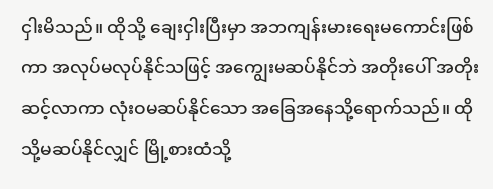ငှါးမိသည်။ ထိုသို့ ချေးငှါးပြီးမှာ အဘကျန်းမားရေးမကောင်းဖြစ်ကာ အလုပ်မလုပ်နိုင်သဖြင့် အကျွေးမဆပ်နိုင်ဘဲ အတိုးပေါ် အတိုးဆင့်လာကာ လုံးဝမဆပ်နိုင်သော အခြေအနေသို့ရောက်သည်။ ထိုသို့မဆပ်နိုင်လျှင် မြို့စားထံသို့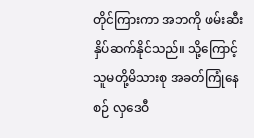တိုင်ကြားကာ အဘကို ဖမ်းဆီးနှိပ်ဆက်နိုင်သည်။ သို့ကြောင့် သူမတို့မိသားစု အခတ်ကြုံနေစဉ် လှဒေဝီ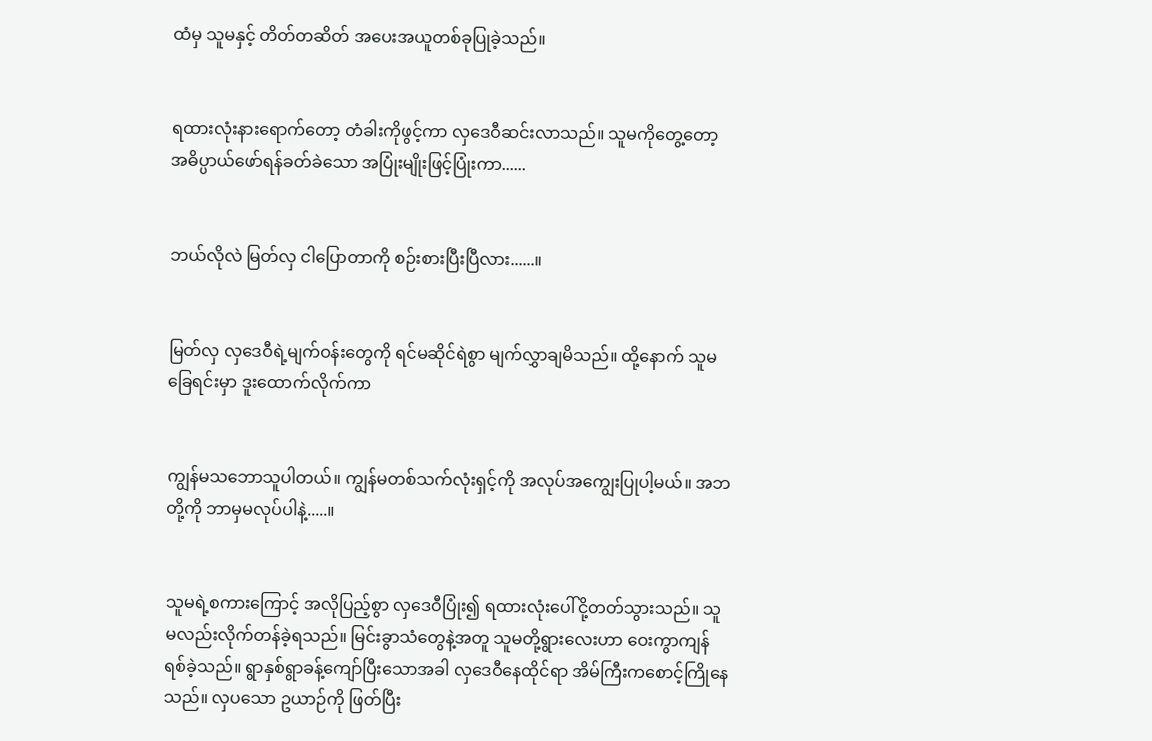ထံမှ သူမနှင့် တိတ်တဆိတ် အပေးအယူတစ်ခုပြုခဲ့သည်။


ရထားလုံးနားရောက်တော့ တံခါးကိုဖွင့်ကာ လှဒေဝီဆင်းလာသည်။ သူမကိုတွေ့တော့ အဓိပ္ပာယ်ဖော်ရန်ခတ်ခဲသော အပြုံးမျိုးဖြင့်ပြုံးကာ......


ဘယ်လိုလဲ မြတ်လှ ငါပြောတာကို စဉ်းစားပြီးပြီလား......။


မြတ်လှ လှဒေဝီရဲ့မျက်ဝန်းတွေကို ရင်မဆိုင်ရဲစွာ မျက်လွှာချမိသည်။ ထို့နောက် သူမခြေရင်းမှာ ဒူးထောက်လိုက်ကာ


ကျွန်မသဘောသူပါတယ်။ ကျွန်မတစ်သက်လုံးရှင့်ကို အလုပ်အကျွေးပြုပါ့မယ်။ အဘတို့ကို ဘာမှမလုပ်ပါနဲ့.....။


သူမရဲ့စကားကြောင့် အလိုပြည့်စွာ လှဒေဝီပြုံး၍ ရထားလုံးပေါ်ငို့တတ်သွားသည်။ သူမလည်းလိုက်တန်ခဲ့ရသည်။ မြင်းခွာသံတွေနဲ့အတူ သူမတို့ရွားလေးဟာ ဝေးကွာကျန်ရစ်ခဲ့သည်။ ရွာနှစ်ရွာခန့်ကျော်ပြီးသောအခါ လှဒေဝီနေထိုင်ရာ အိမ်ကြီးကစောင့်ကြိုနေသည်။ လှပသော ဥယာဉ်ကို ဖြတ်ပြီး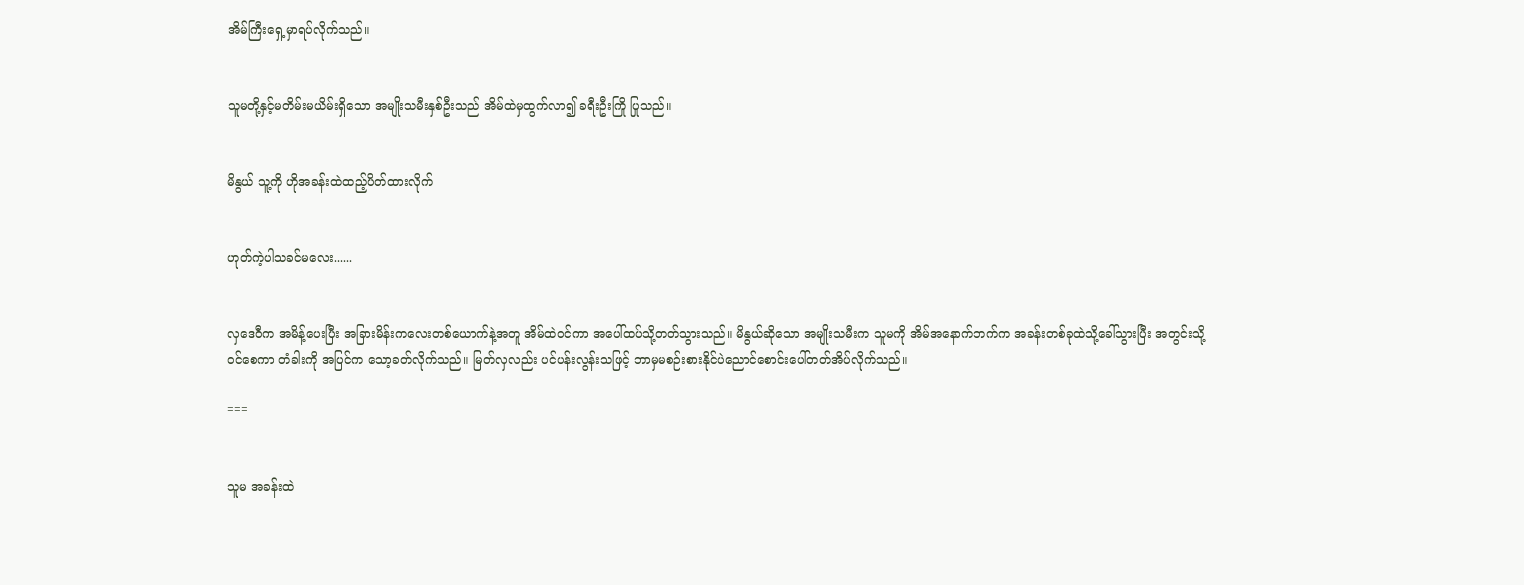အိမ်ကြီးရှေ့မှာရပ်လိုက်သည်။


သူမတို့နှင့်မတိမ်းမယိမ်းရှိသော အမျိုးသမီးနှစ်ဦးသည် အိမ်ထဲမှထွက်လာ၍ ခရီးဦးကြို ပြုသည်။


မိနွယ် သူ့ကို ဟိုအခန်းထဲထည့်ပိတ်ထားလိုက်


ဟုတ်ကဲ့ပါသခင်မလေး......


လှဒေဝီက အမိန့်ပေးပြီး အခြားမိန်းကလေးတစ်ယောက်နဲ့အတူ အိမ်ထဲဝင်ကာ အပေါ်ထပ်သို့တတ်သွားသည်။ မိနွယ်ဆိုသော အမျိုးသမီးက သူမကို အိမ်အနောက်ဘက်က အခန်းတစ်ခုထဲသို့ခေါ်သွားပြီး အတွင်းသို့ဝင်စေကာ တံခါးကို အပြင်က သော့ခတ်လိုက်သည်။ မြတ်လှလည်း ပင်ပန်းလွန်းသဖြင့် ဘာမှမစဉ်းစားနိုင်ပဲညောင်စောင်းပေါ်တတ်အိပ်လိုက်သည်။

===


သူမ အခန်းထဲ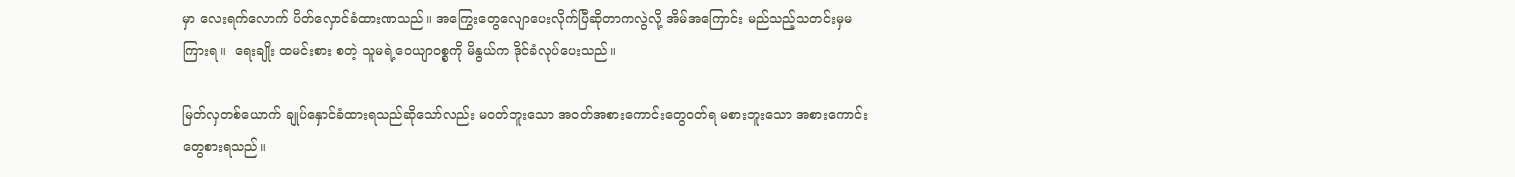မှာ လေးရက်လောက် ပိတ်လှောင်ခံထားဏသည်။ အကြွေးတွေလျောပေးလိုက်ပြီဆိုတာကလွဲလို့ အိမ်အကြောင်း မည်သည့်သတင်းမှမကြားရ။  ရေးချိုး ထမင်းစား စတဲ့ သူမရဲ့ဝေယျာဝစ္စကို မိနွယ်က ဒိုင်ခံလုပ်ပေးသည်။

မြတ်လှတစ်ယောက် ချုပ်နှောင်ခံထားရသည်ဆိုသော်လည်း မဝတ်ဘူးသော အဝတ်အစားကောင်းတွေဝတ်ရ မစားဘူးသော အစားကောင်းတွေစားရသည်။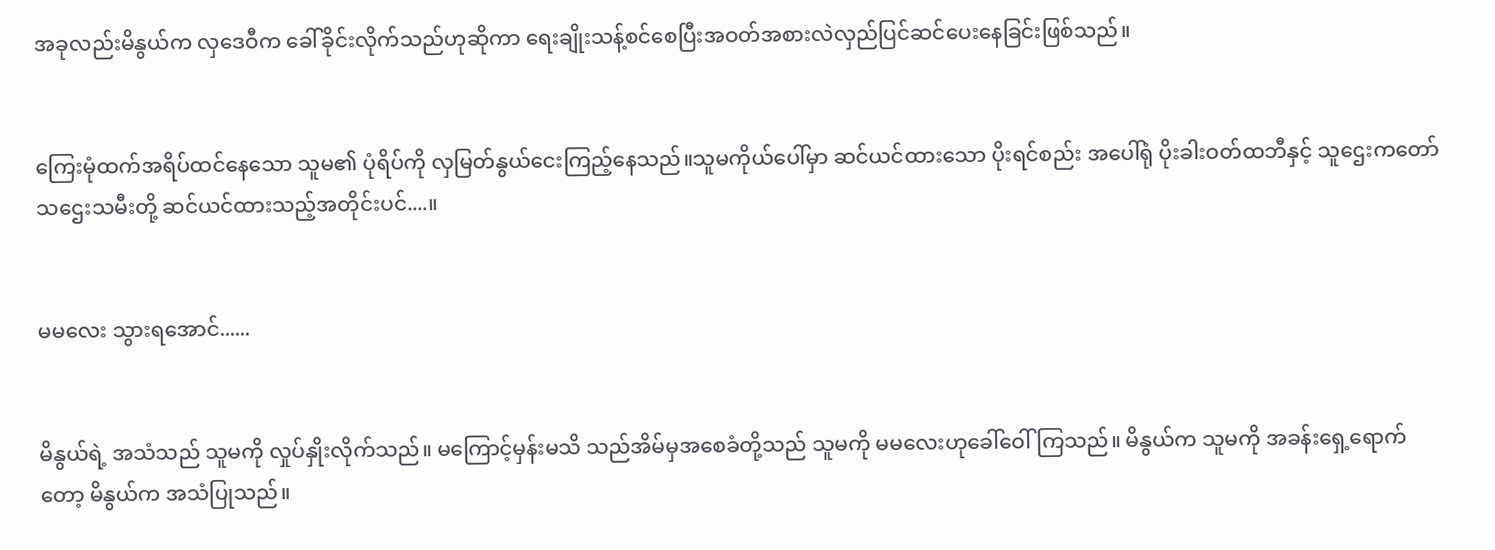အခုလည်းမိနွယ်က လှဒေဝီက ခေါ်ခိုင်းလိုက်သည်ဟုဆိုကာ ရေးချိုးသန့်စင်စေပြီးအဝတ်အစားလဲလှည်ပြင်ဆင်ပေးနေခြင်းဖြစ်သည်။


ကြေးမုံထက်အရိပ်ထင်နေသော သူမ၏ ပုံရိပ်ကို လှမြတ်နွယ်ငေးကြည့်နေသည်။သူမကိုယ်ပေါ်မှာ ဆင်ယင်ထားသော ပိုးရင်စည်း အပေါ်ရုံ ပိုးခါးဝတ်ထဘီနှင့် သူဌေးကတော် သဌေးသမီးတို့ ဆင်ယင်ထားသည့်အတိုင်းပင်....။


မမလေး သွားရအောင်......


မိနွယ်ရဲ့ အသံသည် သူမကို လှုပ်နှိုးလိုက်သည်။ မကြောင့်မှန်းမသိ သည်အိမ်မှအစေခံတို့သည် သူမကို မမလေးဟုခေါ်ဝေါ်ကြသည်။ မိနွယ်က သူမကို အခန်းရှေ့ရောက်တော့ မိနွယ်က အသံပြုသည်။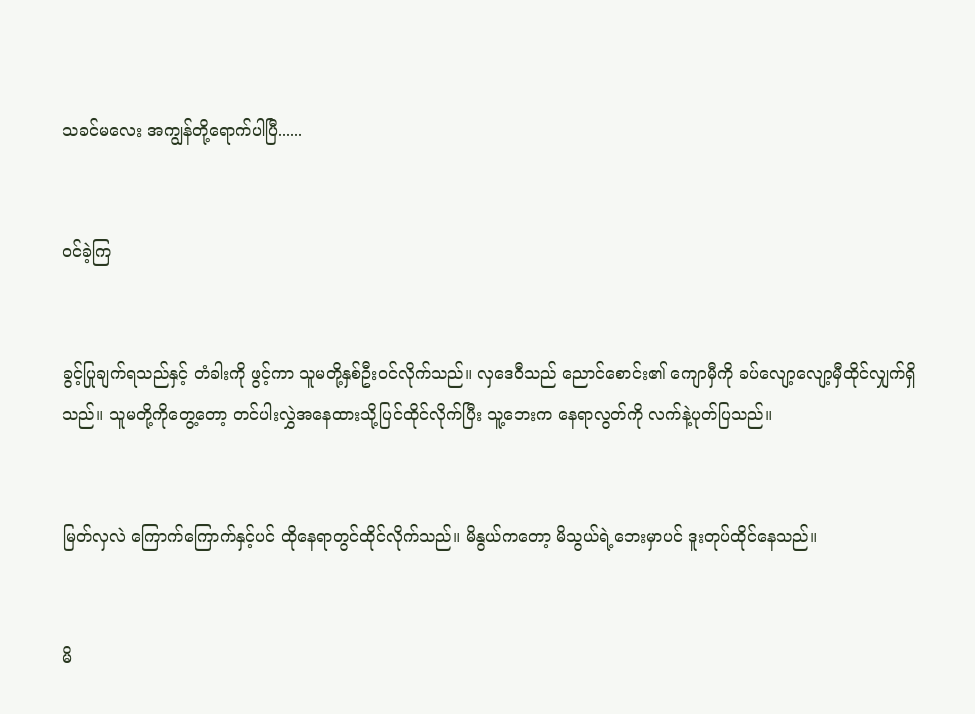သခင်မလေး အကျွန်တို့ရောက်ပါပြီ......


ဝင်ခဲ့ကြ


ခွင့်ပြုချက်ရသည်နှင့် တံခါးကို ဖွင့်ကာ သူမတို့နှစ်ဦးဝင်လိုက်သည်။ လှဒေဝီသည် ညောင်စောင်း၏ ကျောမှီကို ခပ်လျော့လျော့မှီထိုင်လျှက်ရှိသည်။ သူမတို့ကိုတွေ့တော့ တင်ပါးလွှဲအနေထားသို့ပြင်ထိုင်လိုက်ပြီး သူ့ဘေးက နေရာလွတ်ကို လက်နဲ့ပုတ်ပြသည်။


မြတ်လှလဲ ကြောက်ကြောက်နှင့်ပင် ထိုနေရာတွင်ထိုင်လိုက်သည်။ မိနွယ်ကတော့ မိသွယ်ရဲ့ဘေးမှာပင် ဒူးတုပ်ထိုင်နေသည်။


မိ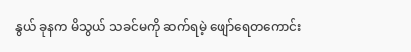နွယ် ခုနက မိသွယ် သခင်မကို ဆက်ရမဲ့ ဖျော်ရေတကောင်း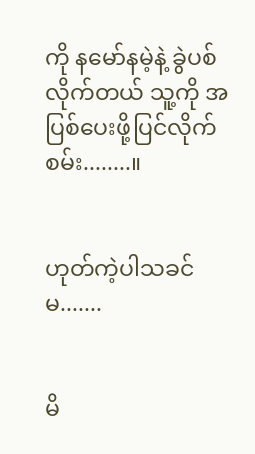ကို နမော်နမဲ့နဲ့ ခွဲပစ်လိုက်တယ် သူ့ကို အပြစ်ပေးဖို့ပြင်လိုက်စမ်း........။


ဟုတ်ကဲ့ပါသခင်မ.......


မိ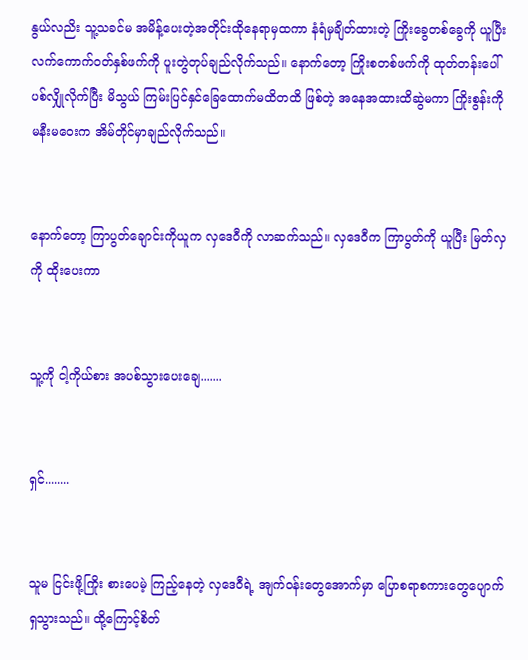နွယ်လညိး သူ့သခင်မ အမိန့်ပေးတဲ့အတိုင်းထိုနေရာမှထကာ နံရံမှချိတ်ထားတဲ့ ကြိုးခွေတစ်ခွေကို ယူပြီး လက်ကောက်ဝတ်နှစ်ဖက်ကို ပူးတွဲတုပ်ချည်လိုက်သည်။ နောက်တော့ ကြိုးစတစ်ဖက်ကို ထုတ်တန်းပေါ် ပစ်လျှိုလိုက်ပြီး မိသွယ် ကြမ်းပြင်နှင်ခြေထောက်မထိတထိ ဖြစ်တဲ့ အနေအထားထိဆွဲမကာ ကြိုးစွန်းကို မနီးမဝေးက အိမ်တိုင်မှာချည်လိုက်သည်။


နောက်တော့ ကြာပွတ်ချောင်းကိုယူက လှဒေဝီကို လာဆက်သည်။ လှဒေဝီက ကြာပွတ်ကို ယူပြီး မြတ်လှကို ထိုးပေးကာ


သူ့ကို ငါ့ကိုယ်စား အပစ်သွားပေးချေ.......


ရှင်........


သူမ ငြင်းဖို့ကြိုး စားပေမဲ့ ကြည့်နေတဲ့ လှဒေဝီရဲ့ အျက်ဝန်းတွေအောက်မှာ ပြောစရာစကားတွေပျောက်ရှသွားသည်။ ထို့ကြောင့်စိတ်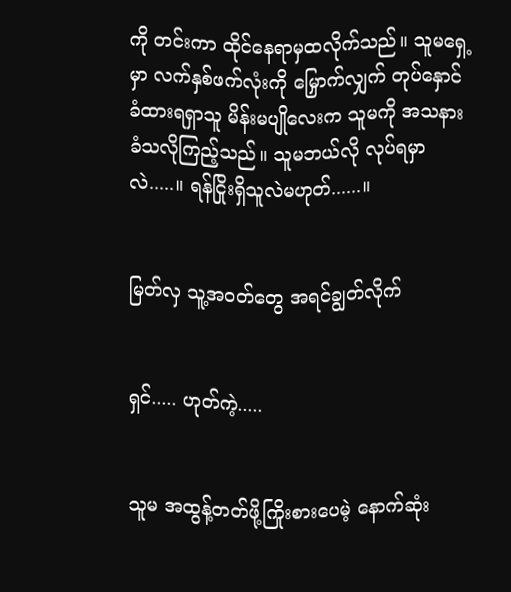ကို တင်းကာ ထိုင်နေရာမှထလိုက်သည်။ သူမရှေ့မှာ လက်နှစ်ဖက်လုံးကို မြှောက်လျှက် တုပ်နှောင်ခံထားရရှာသူ မိန်းမပျိုလေးက သူမကို အသနားခံသလိုကြည့်သည်။ သူမဘယ်လို လုပ်ရမှာလဲ.....။ ရန်ငြိုးရှိသူလဲမဟုတ်......။


မြတ်လှ သူ့အဝတ်တွေ အရင်ချွတ်လိုက်


ရှင်..... ဟုတ်ကဲ့.....


သူမ အထွန့်တတ်ဖို့ကြိုးစားပေမဲ့ နောက်ဆုံး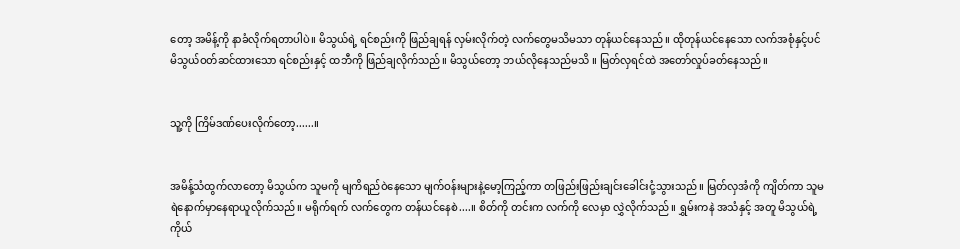တော့ အမိန့်ကို နာခံလိုက်ရတာပါပဲ။ မိသွယ်ရဲ့ ရင်စည်းကို ဖြည်ချရန် လှမ်းလိုက်တဲ့ လက်တွေမသိမသာ တုန်ယင်နေသည်။ ထိုတုန်ယင်နေသော လက်အစုံနှင့်ပင် မိသွယ်ဝတ်ဆင်ထားသော ရင်စည်းနှင့် ထဘီကို ဖြည်ချလိုက်သည်။ မိသွယ်တော့ ဘယ်လိုနေသည်မသိ ။ မြတ်လှရင်ထဲ အတော်လှုပ်ခတ်နေသည်။


သူ့ကို ကြိမ်ဒဏ်ပေးလိုက်တော့......။


အမိန့်သံထွက်လာတော့ မိသွယ်က သူမကို မျကိရည်ဝဲနေသော မျက်ဝန်းများနဲ့မော့ကြည့်ကာ တဖြည်းဖြည်းချင်းခေါင်းငုံ့သွားသည်။ မြတ်လှအံကို ကျိတ်ကာ သူမရဲနောက်မှာနေရာယူလိုက်သည်။ မရိုက်ရက် လက်တွေက တန်ယင်နေစဲ....။ စိတ်ကို တင်းက လက်ကို လေမှာ လွှဲလိုက်သည်။ ရွှမ်းကနဲ အသံနှင့် အတူ မိသွယ်ရဲ့ ကိုယ်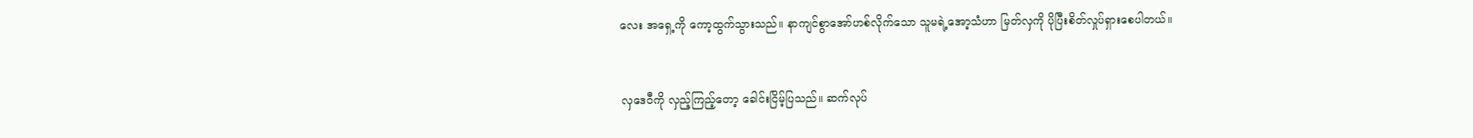လေး အရှေ့ကို ကော့ထွက်သွားသည်။ နာကျင်စွာအော်ဟစ်လိုက်သော သူမရဲ့အော့သံဟာ မြတ်လှကို ပိုပြီးစိတ်လှုပ်ရှားစေပါတယ်။


လှဒေဝီကို လှည့်ကြည့်တော့ ခေါင်းငြိမ့်ပြသည်။ ဆက်လုပ်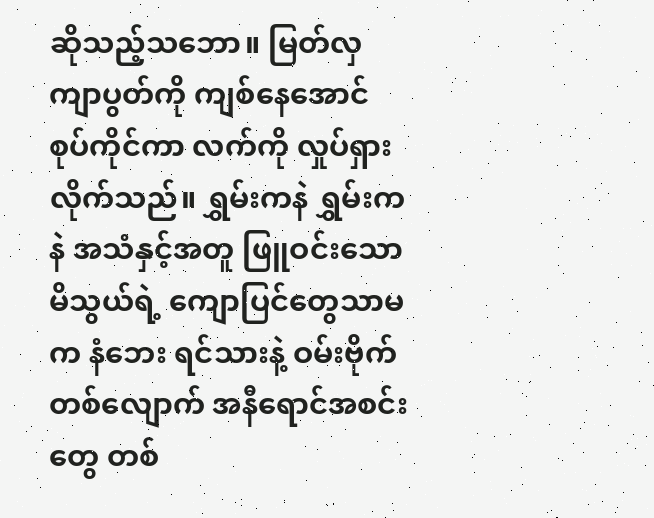ဆိုသည့်သဘော။ မြတ်လှ ကျာပွတ်ကို ကျစ်နေအောင်စုပ်ကိုင်ကာ လက်ကို လှုပ်ရှားလိုက်သည်။ ရွှမ်းကနဲ ရွှမ်းကနဲ အသံနှင့်အတူ ဖြူဝင်းသော မိသွယ်ရဲ့ ကျောပြင်တွေသာမက နံဘေး ရင်သားနဲ့ ဝမ်းဗိုက်တစ်လျောက် အနီရောင်အစင်းတွေ တစ်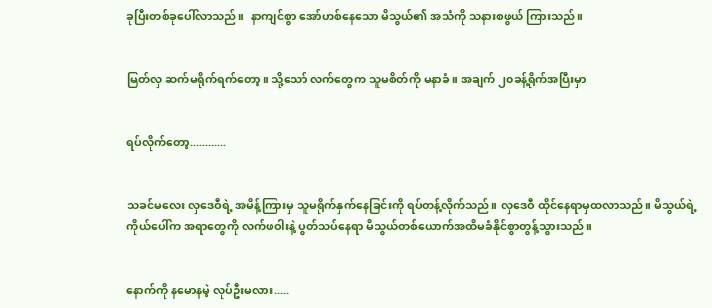ခုပြီးတစ်ခုပေါ်လာသည်။  နာကျင်စွာ အော်ဟစ်နေသော မိသွယ်၏ အသံကို သနားစဖွယ် ကြားသည်။


မြတ်လှ ဆက်မရိုက်ရက်တော့။ သို့သော် လက်တွေက သူမစိတ်ကို မနာခံ ။ အချက် ၂၀ခန့်ရိုက်အပြီးမှာ


ရပ်လိုက်တော့............


သခင်မလေး လှဒေဝီရဲ့ အမိန့်ကြားမှ သူမရိုက်နှက်နေခြင်းကို ရပ်တန့်လိုက်သည်။ လှဒေဝီ ထိုင်နေရာမှထလာသည်။ မိသွယ်ရဲ့ ကိုယ်ပေါ်က အရာတွေကို လက်ဖဝါးနဲ့ ပွတ်သပ်နေရာ မိသွယ်တစ်ယောက်အထိမခံနိုင်စွာတွန့်သွားသည်။


နောက်ကို နမောနမဲ့ လုပ်ဦးမလား.....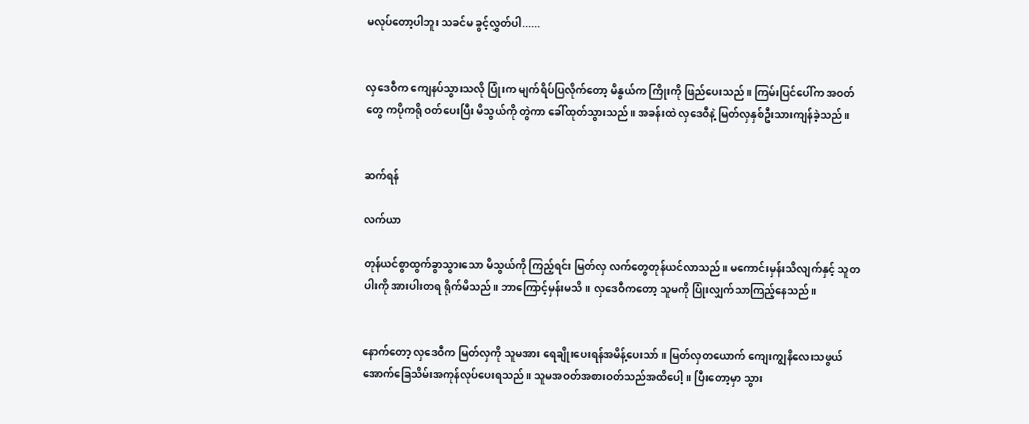မလုပ်တော့ပါဘူး သခင်မ ခွင့်လွှတ်ပါ......


လှဒေဝီက ကျေနပ်သွားသလို ပြုံးက မျက်ရိပ်ပြလိုက်တော့ မိနွယ်က ကြိုးကို ဖြည်ပေးသည်။ ကြမ်းပြင်ပေါ်က အဝတ်တွေ ကပိုကရို ဝတ်ပေးပြီး မိသွယ်ကို တွဲကာ ခေါ်ထုတ်သွားသည်။ အခန်းထဲ လှဒေဝီနဲ့ မြတ်လှနှစ်ဦးသားကျန်ခဲ့သည်။


ဆက်ရန်

လက်ယာ

တုန်ယင်စွာထွက်ခွာသွားသော မိသွယ်ကို ကြည့်ရင်း မြတ်လှ လက်တွေတုန်ယင်လာသည်။ မကောင်းမှန်းသိလျက်နှင့် သူတပါးကို အားပါးတရ ရိုက်မိသည်။ ဘာကြောင့်မှန်းမသိ။ လှဒေဝီကတော့ သူမကို ပြုံးလျှက်သာကြည့်နေသည်။


နောက်တော့ လှဒေဝီက မြတ်လှကို သူမအား ရေချိုးပေးရန်အမိန့်ပေးသာ်။ မြတ်လှတယောက် ကျေးကျွနိလေးသဖွယ် အောက်ခြေသိမ်းအကုန်လုပ်ပေးရသည်။ သူမအဝတ်အစားဝတ်သည်အထိပေါ့။ ပြီးတော့မှာ သွား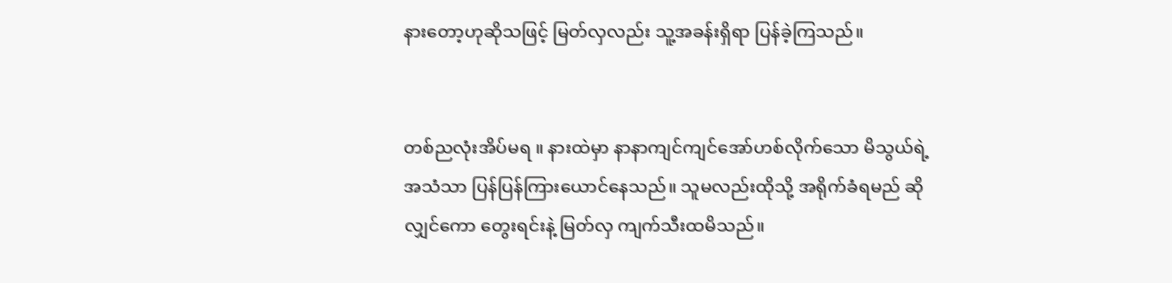နားတော့ဟုဆိုသဖြင့် မြတ်လှလည်း သူ့အခန်းရှိရာ ပြန်ခဲ့ကြသည်။


တစ်ညလုံးအိပ်မရ ။ နားထဲမှာ နာနာကျင်ကျင်အော်ဟစ်လိုက်သော မိသွယ်ရဲ့ အသံသာ ပြန်ပြန်ကြားယောင်နေသည်။ သူမလည်းထိုသို့ အရိုက်ခံရမည် ဆိုလျှင်ကော တွေးရင်းနဲ့ မြတ်လှ ကျက်သီးထမိသည်။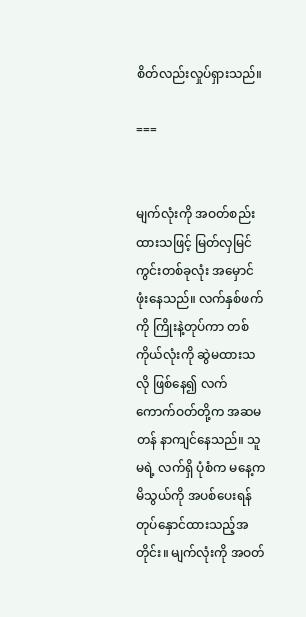စိတ်လည်းလှုပ်ရှားသည်။

===


မျက်လုံးကို အဝတ်စည်းထားသဖြင့် မြတ်လှမြင်ကွင်းတစ်ခုလုံး အမှောင်ဖုံးနေသည်။ လက်နှစ်ဖက်ကို ကြိုးနဲ့တုပ်ကာ တစ်ကိုယ်လုံးကို ဆွဲမထားသလို ဖြစ်နေ၍ လက်ကောက်ဝတ်တို့က အဆမတန် နာကျင်နေသည်။ သူမရဲ့ လက်ရှိ ပုံစံက မနေ့က မိသွယ်ကို အပစ်ပေးရန် တုပ်နှောင်ထားသည့်အတိုင်း။ မျက်လုံးကို အဝတ်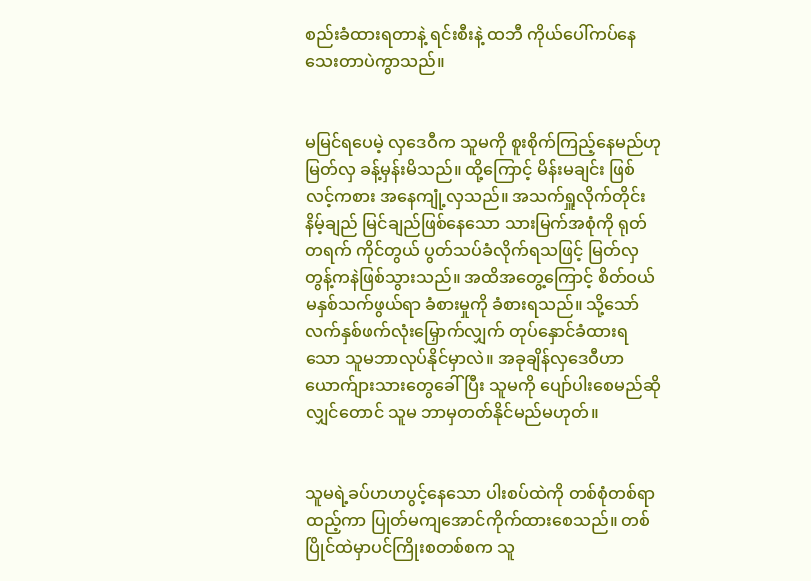စည်းခံထားရတာနဲ့ ရင်းစီးနဲ့ ထဘီ ကိုယ်ပေါ်ကပ်နေသေးတာပဲကွာသည်။


မမြင်ရပေမဲ့ လှဒေဝီက သူမကို စူးစိုက်ကြည့်နေမည်ဟု မြတ်လှ ခန့်မှန်းမိသည်။ ထို့ကြောင့် မိန်းမချင်း ဖြစ်လင့်ကစား အနေကျုံ့လှသည်။ အသက်ရှူလိုက်တိုင်း နိမ့်ချည် မြင်ချည်ဖြစ်နေသော သားမြက်အစုံကို ရုတ်တရက် ကိုင်တွယ် ပွတ်သပ်ခံလိုက်ရသဖြင့် မြတ်လှ တွန့်ကနဲဖြစ်သွားသည်။ အထိအတွေ့ကြောင့် စိတ်ဝယ် မနှစ်သက်ဖွယ်ရာ ခံစားမှုကို ခံစားရသည်။ သို့သော် လက်နှစ်ဖက်လုံးမြှောက်လျှက် တုပ်နှောင်ခံထားရသော သူမဘာလုပ်နိုင်မှာလဲ။ အခုချိန်လှဒေဝီဟာ ယောက်ျားသားတွေခေါ်ပြီး သူမကို ပျော်ပါးစေမည်ဆိုလျှင်တောင် သူမ ဘာမှတတ်နိုင်မည်မဟုတ်။


သူမရဲ့ခပ်ဟဟပွင့်နေသော ပါးစပ်ထဲကို တစ်စုံတစ်ရာ ထည့်ကာ ပြုတ်မကျအောင်ကိုက်ထားစေသည်။ တစ်ပြိုင်ထဲမှာပင်ကြိုးစတစ်စက သူ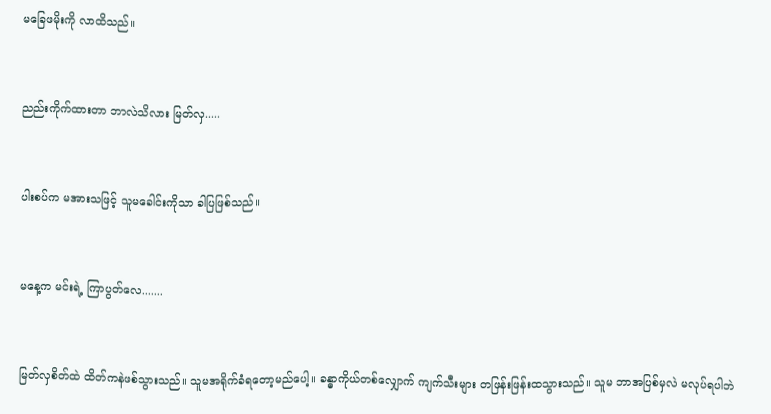မခြေဖမိုးကို လာထိသည်။


ညည်းကိုက်ထားတာ ဘာလဲသိလား မြတ်လှ.....


ပါးစပ်က မအားသဖြင့် သူမခေါင်းကိုသာ ခါပြဖြစ်သည်။


မနေ့က မင်းရဲ့ ကြာပွတ်လေ.......


မြတ်လှစိတ်ထဲ ထိတ်ကနဲဖစ်သွားသည်။ သူမအရိုက်ခံရတော့မည်ပေါ့။ ခန္ဓာကိုယ်တစ်လျှောက် ကျက်သီးများ တဖြန်းဖြန်းထသွားသည်။ သူမ ဘာအပြစ်မှလဲ မလုပ်ရပါဘဲ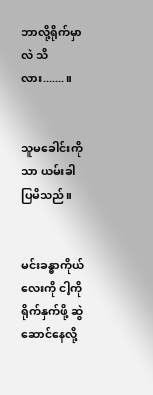ဘာလို့ရိုက်မှာလဲ သိလား.......။


သူမခေါင်းကိုသာ ယမ်းခါပြမိသည်။


မင်းခန္ဓာကိုယ်လေးကို ငါ့ကို ရိုက်နှက်ဖို့ ဆွဲဆောင်နေလို့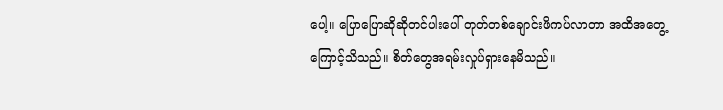ပေါ့။ ပြောပြောဆိုဆိုတင်ပါးပေါ် တုတ်တစ်ချောင်းဖိကပ်လာတာ အထိအတွေ့ကြောင့်သိသည်။ စိတ်တွေအရမ်းလှုပ်ရှားနေမိသည်။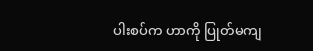ပါးစပ်က ဟာကို ပြုတ်မကျ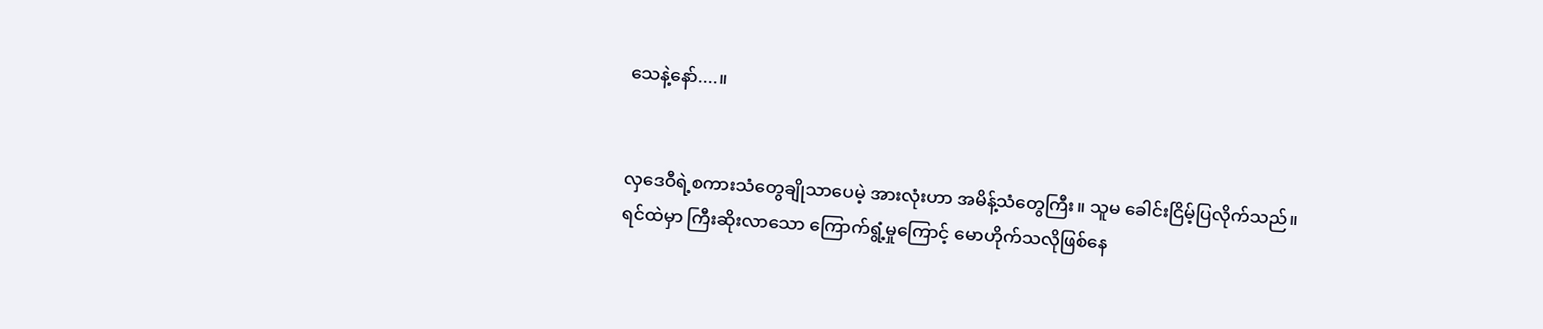သေနဲ့နော်....။


လှဒေဝီရဲ့စကားသံတွေချိုသာပေမဲ့ အားလုံးဟာ အမိန့်သံတွေကြီး။ သူမ ခေါင်းငြိမ့်ပြလိုက်သည်။ ရင်ထဲမှာ ကြီးဆိုးလာသော ကြောက်ရွံ့မှုကြောင့် မောဟိုက်သလိုဖြစ်နေ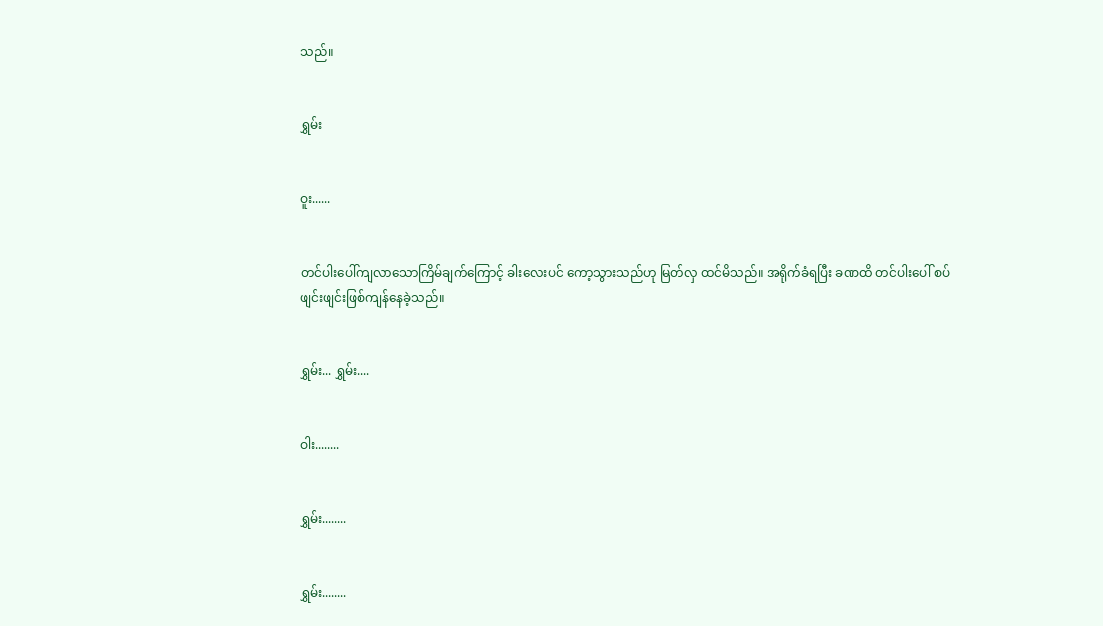သည်။


ရွှမ်း


ဝူး......


တင်ပါးပေါ်ကျလာသောကြိမ်ချက်ကြောင့် ခါးလေးပင် ကော့သွားသည်ဟု မြတ်လှ ထင်မိသည်။ အရိုက်ခံရပြီး ခဏထိ တင်ပါးပေါ် စပ်ဖျင်းဖျင်းဖြစ်ကျန်နေခဲ့သည်။


ရွှမ်း... ရွှမ်း....


ဝါး........


ရွှမ်း........


ရွှမ်း........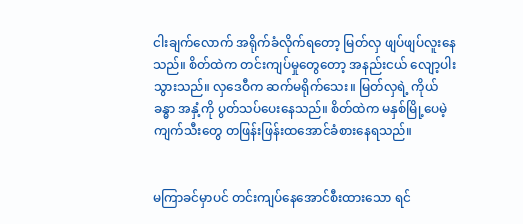ငါးချက်လောက် အရိုက်ခံလိုက်ရတော့ မြတ်လှ ဖျပ်ဖျပ်လူးနေသည်။ စိတ်ထဲက တင်းကျပ်မှုတွေတော့ အနည်းငယ် လျော့ပါးသွားသည်။ လှဒေဝီက ဆက်မရိုက်သေး။ မြတ်လှရဲ့ ကိုယ်ခန္ဓာ အနှံ့ကို ပွတ်သပ်ပေးနေသည်။ စိတ်ထဲက မနှစ်မြို့ပေမဲ့ ကျက်သီးတွေ တဖြန်းဖြန်းထအောင်ခံစားနေရသည်။


မကြာခင်မှာပင် တင်းကျပ်နေအောင်စီးထားသော ရင်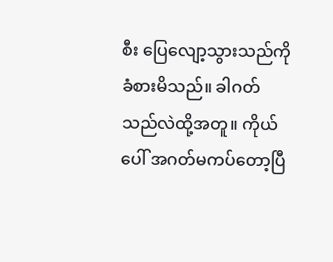စီး ပြေလျော့သွားသည်ကို ခံစားမိသည်။ ခါဂတ်သည်လဲထို့အတူ။ ကိုယ်ပေါ် အဂတ်မကပ်တော့ပြီ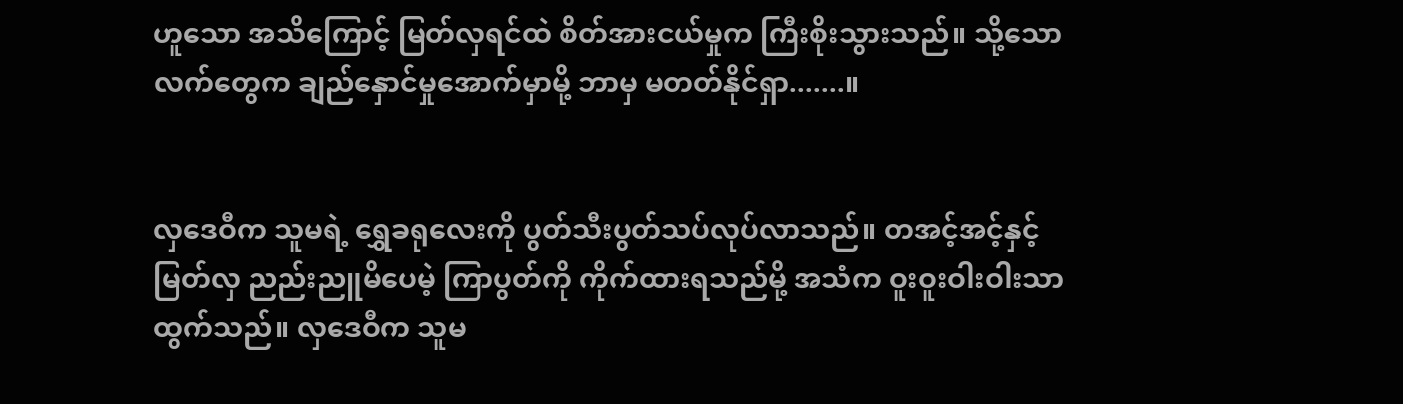ဟူသော အသိကြောင့် မြတ်လှရင်ထဲ စိတ်အားငယ်မှုက ကြီးစိုးသွားသည်။ သို့သော လက်တွေက ချည်နှောင်မှုအောက်မှာမို့ ဘာမှ မတတ်နိုင်ရှာ.......။


လှဒေဝီက သူမရဲ့ ရွှေခရုလေးကို ပွတ်သီးပွတ်သပ်လုပ်လာသည်။ တအင့်အင့်နှင့် မြတ်လှ ညည်းညူမိပေမဲ့ ကြာပွတ်ကို ကိုက်ထားရသည်မို့ အသံက ဝူးဝူးဝါးဝါးသာ ထွက်သည်။ လှဒေဝီက သူမ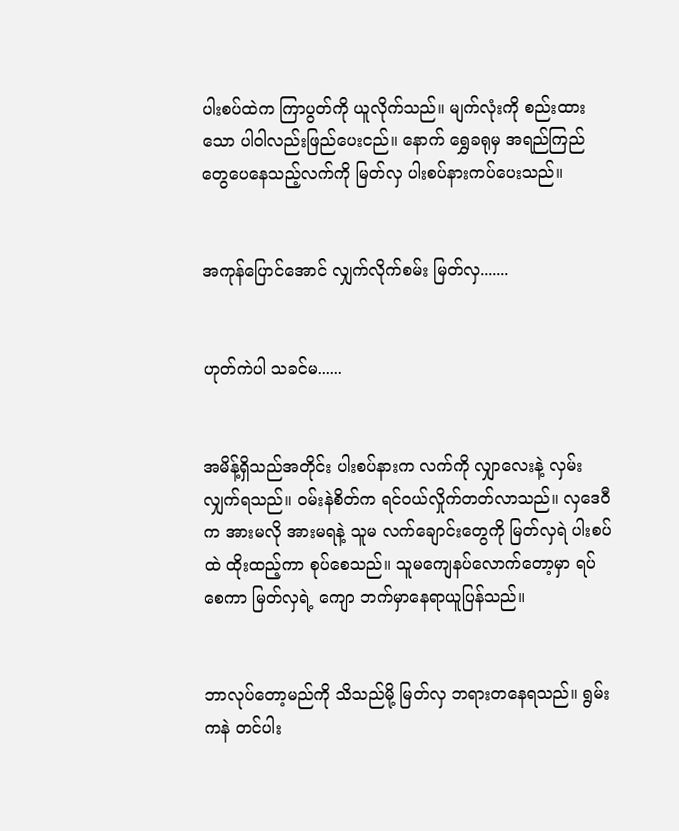ပါးစပ်ထဲက ကြာပွတ်ကို ယူလိုက်သည်။ မျက်လုံးကို စည်းထားသော ပါဝါလည်းဖြည်ပေးငည်။ နောက် ရွှေခရုမှ အရည်ကြည်တွေပေနေသည့်လက်ကို မြတ်လှ ပါးစပ်နားကပ်ပေးသည်။


အကုန်ပြောင်အောင် လျှက်လိုက်စမ်း မြတ်လှ.......


ဟုတ်ကဲပါ သခင်မ......


အမိန့်ရှိသည်အတိုင်း ပါးစပ်နားက လက်ကို လျှာလေးနဲ့ လှမ်းလျှက်ရသည်။ ဝမ်းနဲစိတ်က ရင်ဝယ်လှိုက်တတ်လာသည်။ လှဒေဝီက အားမလို အားမရနဲ့ သူမ လက်ချောင်းတွေကို မြတ်လှရဲ ပါးစပ်ထဲ ထိုးထည့်ကာ စုပ်စေသည်။ သူမကျေနပ်လောက်တော့မှာ ရပ်စေကာ မြတ်လှရဲ့ ကျော ဘက်မှာနေရာယူပြန်သည်။


ဘာလုပ်တော့မည်ကို သိသည်မို့ မြတ်လှ ဘရားတနေရသည်။ ရွမ်းကနဲ တင်ပါး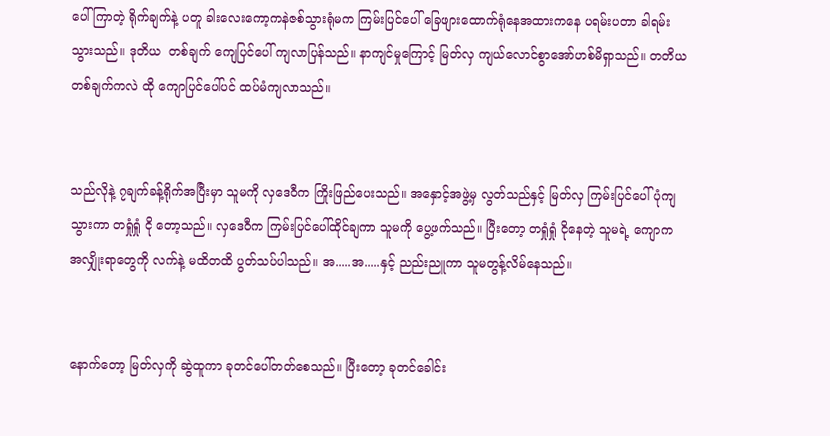ပေါ်ကြာတဲ့ ရိုက်ချက်နဲ့ ပတူ ခါးလေးကော့ကနဲဇစ်သွားရုံမက ကြမ်းပြင်ပေါ် ခြေဖျားထောက်ရုံနေအထားကနေ ပရမ်းပတာ ခါရမ်းသွားသည်။ ဒုတိယ  တစ်ချက် ကျေပြင်ပေါ် ကျလာပြန်သည်။ နာကျင်မှုကြောင့် မြတ်လှ ကျယ်လောင်စွာအော်ဟစ်မိရှာသည်။ တတိယတစ်ချက်ကလဲ ထို ကျောပြင်ပေါ်ပင် ထပ်မံကျလာသည်။


သည်လိုနဲ့ ၇ချက်ခန့်ရိုက်အပြီးမှာ သူမကို လှဒေဝီက ကြိုးဖြည်ပေးသည်။ အနှောင့်အဖွဲ့မှ လွတ်သည်နှင့် မြတ်လှ ကြမ်းပြင်ပေါ် ပုံကျသွားကာ တရှုံရှုံ ငို တော့သည်။ လှဒေဝီက ကြမ်းပြင်ပေါ်ထိုင်ချကာ သူမကို ပွေ့ဖက်သည်။ ပြီးတော့ တရှုံရှုံ ငိုနေတဲ့ သူမရဲ့ ကျောက အလျှိုးရာတွေကို လက်နဲ့ မထိတထိ ပွတ်သပ်ပါသည်။ အ.....အ.....နှင့် ညည်းညူကာ သူမတွန့်လိမ်နေသည်။


နောက်တော့ မြတ်လှကို ဆွဲထူကာ ခုတင်ပေါ်တတ်စေသည်။ ပြီးတော့ ခုတင်ခေါင်း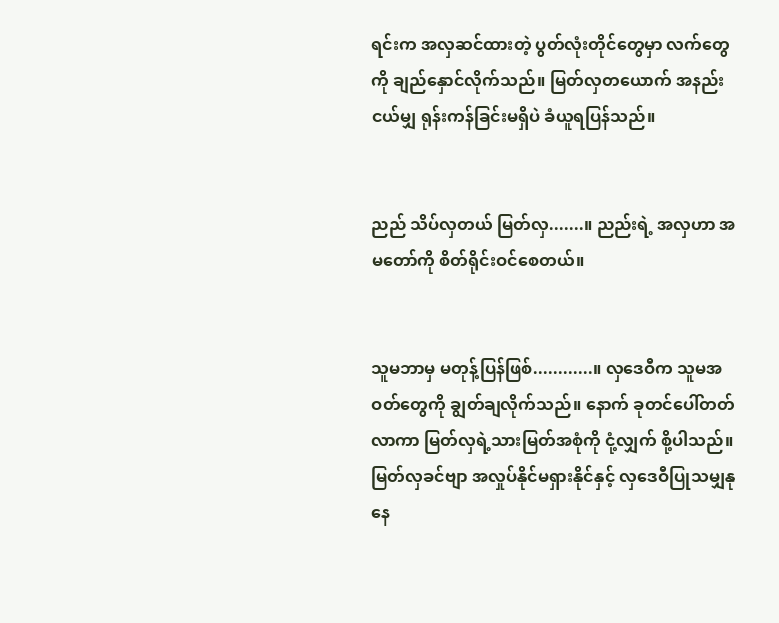ရင်းက အလှဆင်ထားတဲ့ ပွတ်လုံးတိုင်တွေမှာ လက်တွေကို ချည်နှောင်လိုက်သည်။ မြတ်လှတယောက် အနည်းငယ်မျှ ရုန်းကန်ခြင်းမရှိပဲ ခံယူရပြန်သည်။


ညည် သိပ်လှတယ် မြတ်လှ.......။ ညည်းရဲ့ အလှဟာ အမတော်ကို စိတ်ရိုင်းဝင်စေတယ်။


သူမဘာမှ မတုန့်ပြန်ဖြစ်............။ လှဒေဝီက သူမအဝတ်တွေကို ချွတ်ချလိုက်သည်။ နောက် ခုတင်ပေါ်တတ်လာကာ မြတ်လှရဲ့သားမြတ်အစုံကို ငုံ့လျှက် စို့ပါသည်။ မြတ်လှခင်ဗျာ အလှုပ်နိုင်မရှားနိုင်နှင့် လှဒေဝီပြုသမျှနုနေ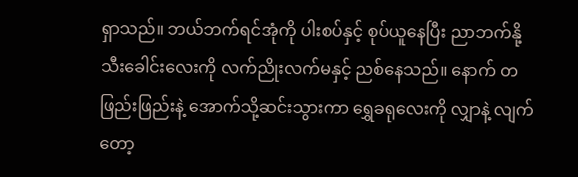ရှာသည်။ ဘယ်ဘက်ရင်အုံကို ပါးစပ်နှင့် စုပ်ယူနေပြီး ညာဘက်နို့သီးခေါင်းလေးကို လက်ညိုးလက်မနှင့် ညစ်နေသည်။ နောက် တဖြည်းဖြည်းနဲ့ အောက်သို့ဆင်းသွားကာ ရွှေခရုလေးကို လျှာနဲ့ လျက်တော့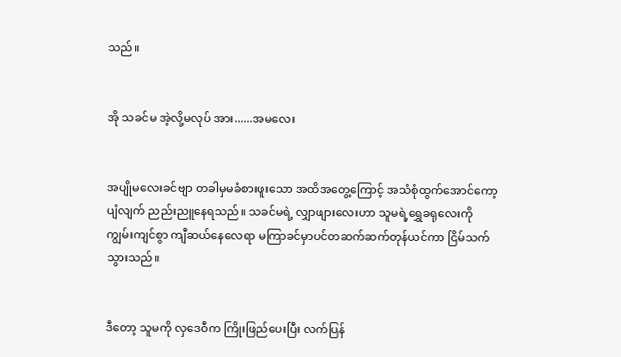သည်။


အို သခင်မ အဲ့လို့မလုပ် အား......အမလေး


အပျိုမလေးခင်ဗျာ တခါမှမခံစားဖူးသော အထိအတွေ့ကြောင့် အသံစုံထွက်အောင်ကော့ပျံလျက် ညည်းညူနေရသည်။ သခင်မရဲ့ လျှာဖျားလေးဟာ သူမရဲ့ရွှေခရုလေးကို ကျွမ်းကျင်စွာ ကျီဆယ်နေလေရာ မကြာခင်မှာပင်တဆက်ဆက်တုန်ယင်ကာ ငြိမ်သက်သွားသည်။


ဒီတော့ သူမကို လှဒေဝီက ကြိုးဖြည်ပေးပြီး လက်ပြန်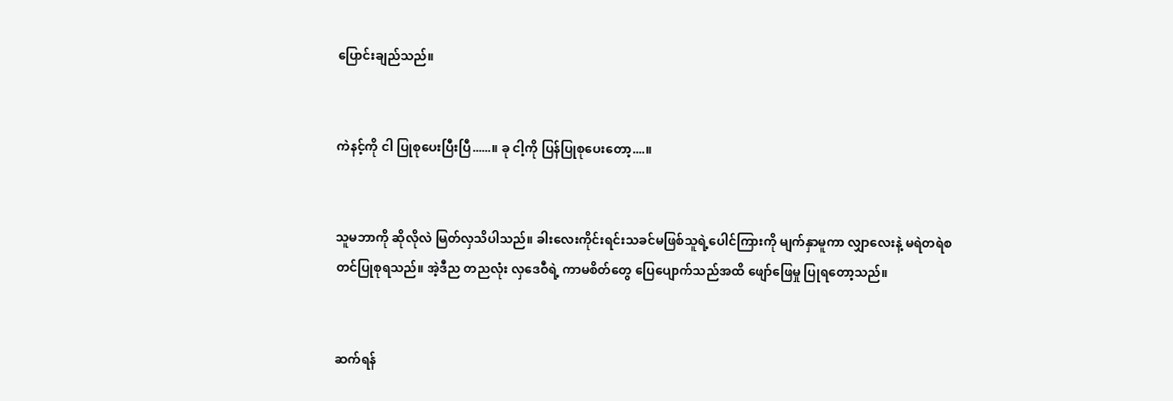ပြောင်းချည်သည်။


ကဲနင့်ကို ငါ ပြုစုပေးပြီးပြီ......။ ခု ငါ့ကို ပြန်ပြုစုပေးတော့....။


သူမဘာကို ဆိုလိုလဲ မြတ်လှသိပါသည်။ ခါးလေးကိုင်းရင်းသခင်မဖြစ်သူရဲ့ပေါင်ကြားကို မျက်နှာမူကာ လျှာလေးနဲ့ မရဲတရဲစတင်ပြုစုရသည်။ အဲ့ဒီည တညလုံး လှဒေဝီရဲ့ ကာမစိတ်တွေ ပြေပျောက်သည်အထိ ဖျော်ဖြေမှု ပြုရတော့သည်။


ဆက်ရန်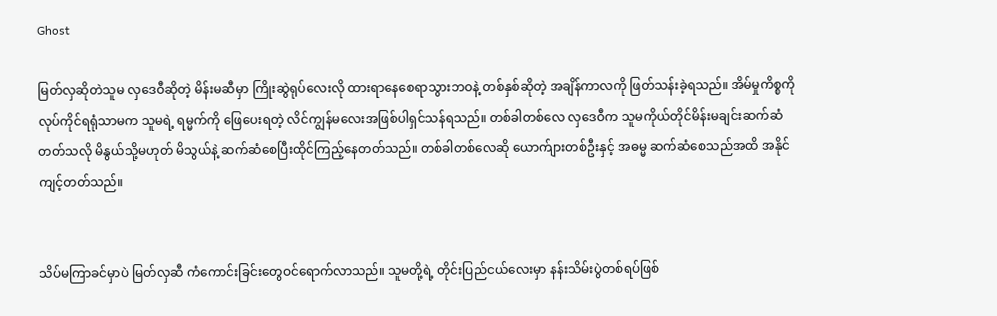Ghost

မြတ်လှဆိုတဲသူမ လှဒေဝီဆိုတဲ့ မိန်းမဆီမှာ ကြိုးဆွဲရုပ်လေးလို ထားရာနေစေရာသွားဘဝနဲ့ တစ်နှစ်ဆိုတဲ့ အချိန်ကာလကို ဖြတ်သန်းခဲ့ရသည်။ အိမ်မှုကိစ္စကို လုပ်ကိုင်ရရုံသာမက သူမရဲ့ ရမ္မက်ကို ဖြေပေးရတဲ့ လိင်ကျွန်မလေးအဖြစ်ပါရှင်သန်ရသည်။ တစ်ခါတစ်လေ လှဒေဝီက သူမကိုယ်တိုင်မိန်းမချင်းဆက်ဆံတတ်သလို မိနွယ်သို့မဟုတ် မိသွယ်နဲ့ ဆက်ဆံစေပြီးထိုင်ကြည့်နေတတ်သည်။ တစ်ခါတစ်လေဆို ယောက်ျားတစ်ဦးနှင့် အဓမ္မ ဆက်ဆံစေသည်အထိ အနိုင်ကျင့်တတ်သည်။


သိပ်မကြာခင်မှာပဲ မြတ်လှဆီ ကံကောင်းခြင်းတွေဝင်ရောက်လာသည်။ သူမတို့ရဲ့ တိုင်းပြည်ငယ်လေးမှာ နန်းသိမ်းပွဲတစ်ရပ်ဖြစ်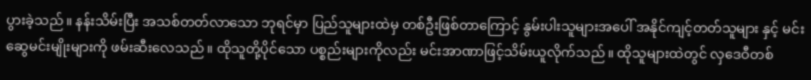ပွားခဲ့သည်။ နန်းသိမ်းပြီး အသစ်တတ်လာသော ဘုရင်မှာ ပြည်သူများထဲမှ တစ်ဦးဖြစ်တာကြောင့် နွမ်းပါးသူများအပေါ် အနိုင်ကျင့်တတ်သူများ နှင့် မင်းဆွေမင်းမျိုးများကို ဖမ်းဆီးလေသည်။ ထိုသူတို့ပိုင်သော ပစ္စည်းများကိုလည်း မင်းအာဏာဖြင့်သိမ်းယူလိုက်သည်။ ထိုသူများထဲတွင် လှဒေဝီတစ်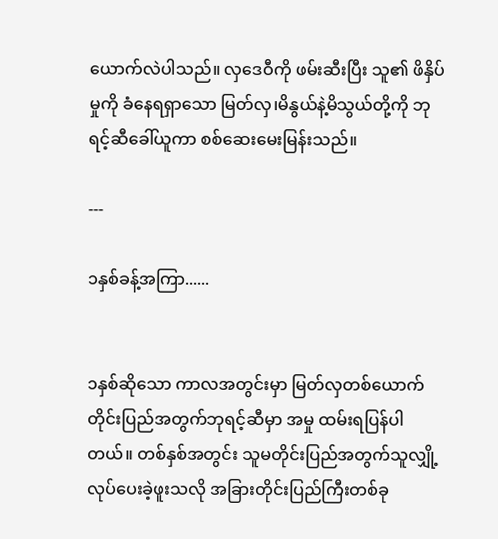ယောက်လဲပါသည်။ လှဒေဝီကို ဖမ်းဆီးပြီး သူ၏ ဖိနှိပ်မှုကို ခံနေရရှာသော မြတ်လှ၊မိနွယ်နဲ့မိသွယ်တို့ကို ဘုရင့်ဆီခေါ်ယူကာ စစ်ဆေးမေးမြန်းသည်။

---

၁နှစ်ခန့်အကြာ......


၁နှစ်ဆိုသော ကာလအတွင်းမှာ မြတ်လှတစ်ယောက် တိုင်းပြည်အတွက်ဘုရင့်ဆီမှာ အမှု ထမ်းရပြန်ပါတယ်။ တစ်နှစ်အတွင်း သူမတိုင်းပြည်အတွက်သူလျှို့လုပ်ပေးခဲ့ဖူးသလို အခြားတိုင်းပြည်ကြီးတစ်ခု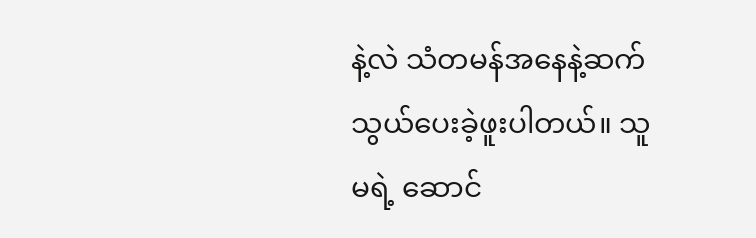နဲ့လဲ သံတမန်အနေနဲ့ဆက်သွယ်ပေးခဲ့ဖူးပါတယ်။ သူမရဲ့ ဆောင်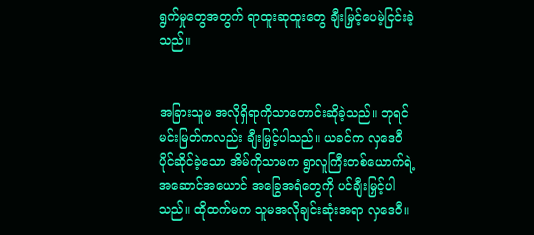ရွက်မှုတွေအတွက် ရာထူးဆုထူးတွေ ချီးမြှင့်ပေမဲ့ငြင်းခဲ့သည်။


အခြားသူမ အလိုရှိရာကိုသာတောင်းဆိုခဲ့သည်။ ဘုရင်မင်းမြတ်ကလည်း ချီးမြှင့်ပါသည်။ ယခင်က လှဒေဝီ ပိုင်ဆိုင်ခဲ့သော အိမ်ကိုသာမက ရွာလူကြီးတစ်ယောက်ရဲ့ အဆောင်အယောင် အခြွေအရံတွေကို ပင်ချီးမြှင့်ပါသည်။ ထိုထက်မက သူမအလိုချင်းဆုံးအရာ လှဒေဝီ။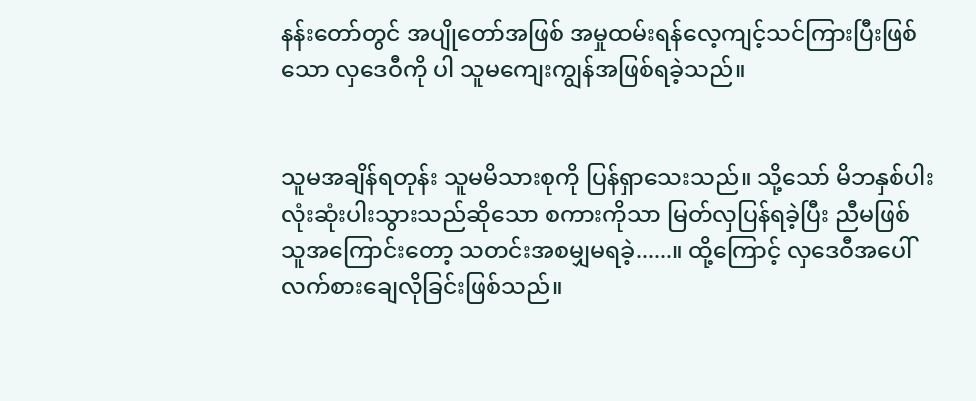နန်းတော်တွင် အပျိုတော်အဖြစ် အမှုထမ်းရန်လေ့ကျင့်သင်ကြားပြီးဖြစ်သော လှဒေဝီကို ပါ သူမကျေးကျွန်အဖြစ်ရခဲ့သည်။


သူမအချိန်ရတုန်း သူမမိသားစုကို ပြန်ရှာသေးသည်။ သို့သော် မိဘနှစ်ပါးလုံးဆုံးပါးသွားသည်ဆိုသော စကားကိုသာ မြတ်လှပြန်ရခဲ့ပြီး ညီမဖြစ်သူအကြောင်းတော့ သတင်းအစမျှမရခဲ့......။ ထို့ကြောင့် လှဒေဝီအပေါ် လက်စားချေလိုခြင်းဖြစ်သည်။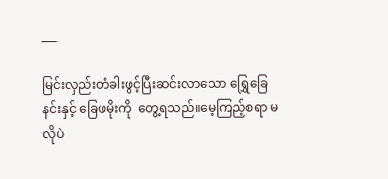___

မြင်းလှည်းတံခါးဖွင့်ပြီးဆင်းလာသော ရြွှေခြေနင်းနှင့် ခြေဖမိုးကို  တွေ့ရသည်။မေ့ကြည့်စရာ မလိုပဲ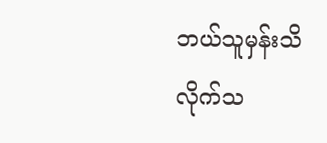ဘယ်သူမှန်းသိလိုက်သ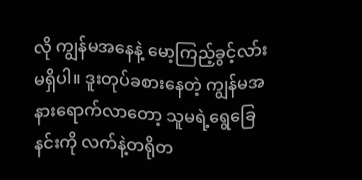လို ကျွန်မအနေနဲ့ မော့ကြည့်ခွင့်လာ်းမရှိပါ။ ဒူးတုပ်ခစားနေတဲ့ ကျွန်မအနားရောက်လာတော့ သူမရဲ့ရွေခြေနင်းကို လက်နဲ့တရိုတ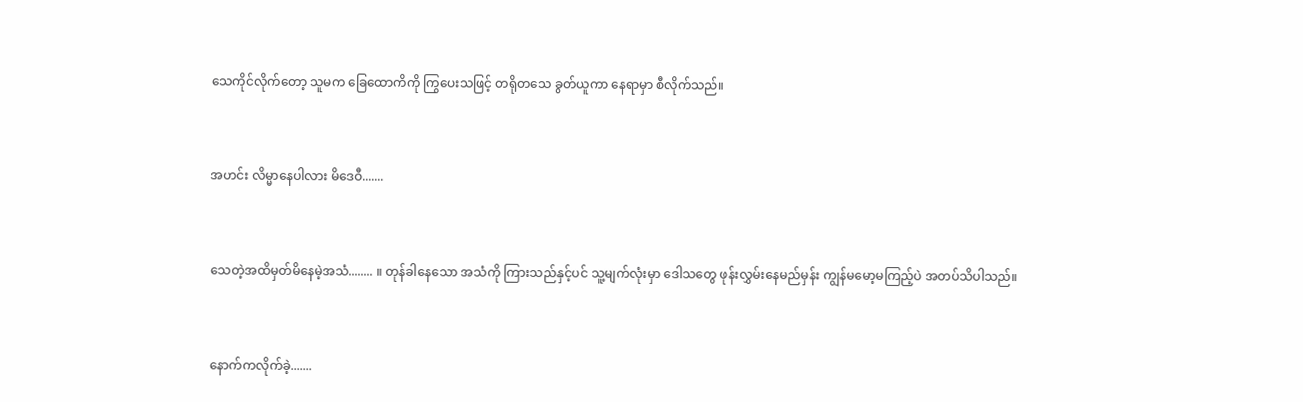သေကိုင်လိုက်တော့ သူမက ခြေထောကိကို ကြွပေးသဖြင့် တရိုတသေ ခွတ်ယူကာ နေရာမှာ စီလိုက်သည်။


အဟင်း လိမ္မာနေပါလား မိဒေဝီ.......


သေတဲ့အထိမှတ်မိနေမဲ့အသံ........ ။ တုန်ခါနေသော အသံကို ကြားသည်နှင့်ပင် သူ့မျက်လုံးမှာ ဒေါသတွေ ဖုန်းလွှမ်းနေမည်မှန်း ကျွန်မမော့မကြည့်ပဲ အတပ်သိပါသည်။


နောက်ကလိုက်ခဲ့.......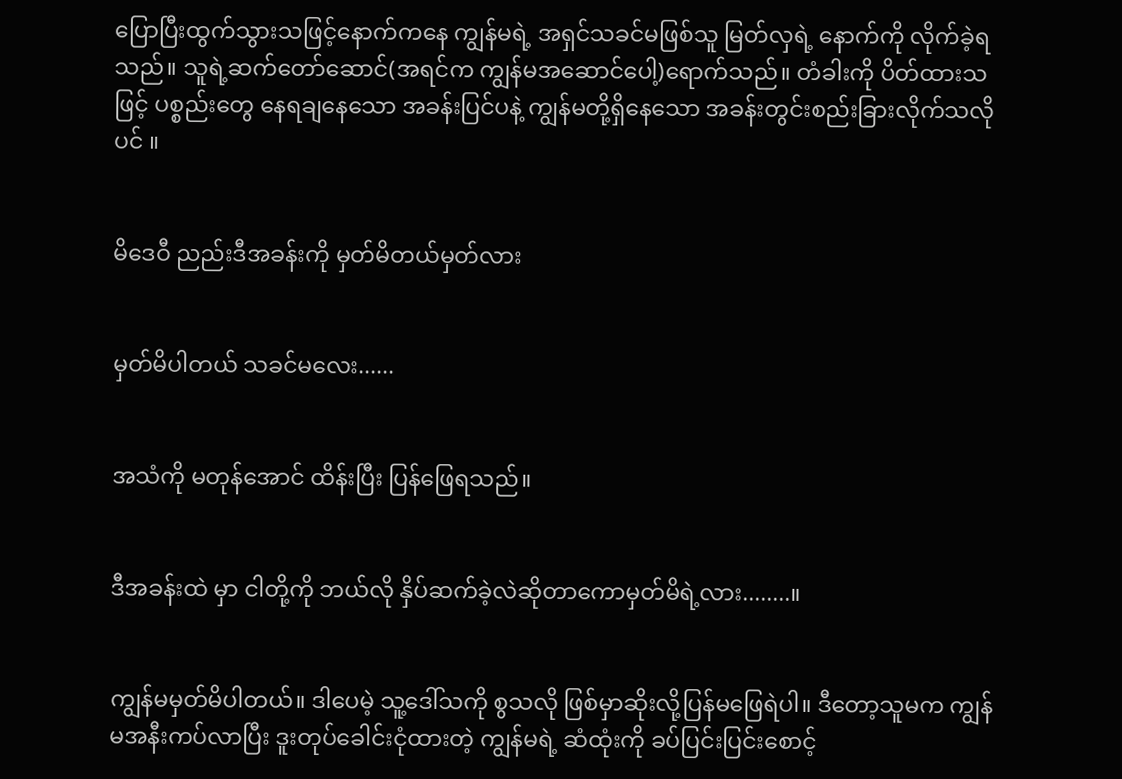ပြောပြီးထွက်သွားသဖြင့်နောက်ကနေ ကျွန်မရဲ့ အရှင်သခင်မဖြစ်သူ မြတ်လှရဲ့ နောက်ကို လိုက်ခဲ့ရသည်။ သူရဲ့ဆက်တော်ဆောင်(အရင်က ကျွန်မအဆောင်ပေါ့)ရောက်သည်။ တံခါးကို ပိတ်ထားသဖြင့် ပစ္စည်းတွေ နေရချနေသော အခန်းပြင်ပနဲ့ ကျွန်မတို့ရှိနေသော အခန်းတွင်းစည်းခြားလိုက်သလိုပင် ။


မိဒေဝီ ညည်းဒီအခန်းကို မှတ်မိတယ်မှတ်လား


မှတ်မိပါတယ် သခင်မလေး......


အသံကို မတုန်အောင် ထိန်းပြီး ပြန်ဖြေရသည်။


ဒီအခန်းထဲ မှာ ငါတို့ကို ဘယ်လို နှိပ်ဆက်ခဲ့လဲဆိုတာကောမှတ်မိရဲ့လား........။


ကျွန်မမှတ်မိပါတယ်။ ဒါပေမဲ့ သူ့ဒေါ်သကို စွသလို ဖြစ်မှာဆိုးလို့ပြန်မဖြေရဲပါ။ ဒီတော့သူမက ကျွန်မအနီးကပ်လာပြီး ဒူးတုပ်ခေါင်းငုံထားတဲ့ ကျွန်မရဲ့ ဆံထုံးကို ခပ်ပြင်းပြင်းစောင့်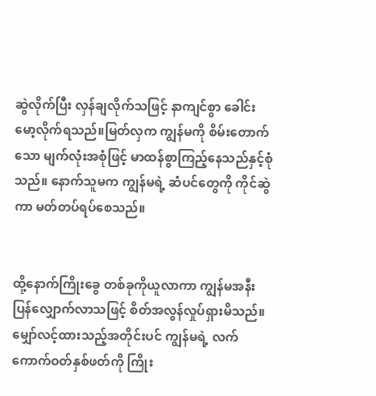ဆွဲလိုက်ပြီး လှန်ချလိုက်သဖြင့် နာကျင်စွာ ခေါင်းမော့လိုက်ရသည်။မြတ်လှက ကျွန်မကို စိမ်းတောက်သော မျက်လုံးအစုံဖြင့် မာထန်စွာကြည့်နေသည်နှင့်စုံသည်။ နောက်သူမက ကျွန်မရဲ့ ဆံပင်တွေကို ကိုင်ဆွဲကာ မတ်တပ်ရပ်စေသည်။


ထို့နောက်ကြိုးခွေ တစ်ခုကိုယူလာကာ ကျွန်မအနီး ပြန်လျှောက်လာသဖြင့် စိတ်အလွန်လှုပ်ရှားမိသည်။ မျှော်လင့်ထားသည့်အတိုင်းပင် ကျွန်မရဲ့ လက်ကောက်ဝတ်နှစ်ဖတ်ကို ကြိုး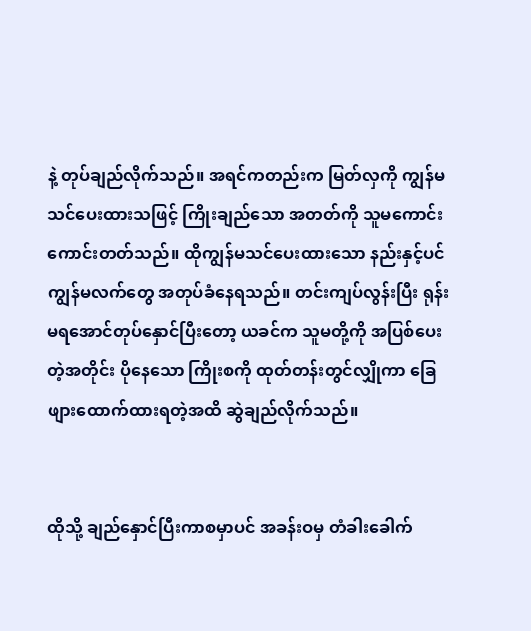နဲ့ တုပ်ချည်လိုက်သည်။ အရင်ကတည်းက မြတ်လှကို ကျွန်မသင်ပေးထားသဖြင့် ကြိုးချည်သော အတတ်ကို သူမကောင်းကောင်းတတ်သည်။ ထိုကျွန်မသင်ပေးထားသော နည်းနှင့်ပင် ကျွန်မလက်တွေ အတုပ်ခံနေရသည်။ တင်းကျပ်လွန်းပြီး ရုန်းမရအောင်တုပ်နှောင်ပြီးတော့ ယခင်က သူမတို့ကို အပြစ်ပေးတဲ့အတိုင်း ပိုနေသော ကြိုးစကို ထုတ်တန်းတွင်လျှိုကာ ခြေဖျားထောက်ထားရတဲ့အထိ ဆွဲချည်လိုက်သည်။


ထိုသို့ ချည်နှောင်ပြီးကာစမှာပင် အခန်းဝမှ တံခါးခေါက်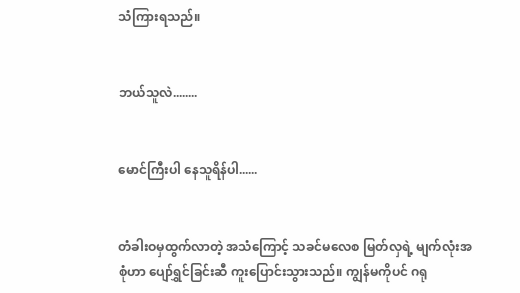သံကြားရသည်။


ဘယ်သူလဲ........


မောင်ကြီးပါ နေသူရိန်ပါ......


တံခါးဝမှထွက်လာတဲ့ အသံကြောင့် သခင်မလေစ မြတ်လှရဲ့ မျက်လုံးအစုံဟာ ပျော်ရွှင်ခြင်းဆီ ကူးပြောင်းသွားသည်။ ကျွန်မကိုပင် ဂရု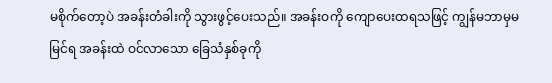မစိုက်တော့ပဲ အခန်းတံခါးကို သွားဖွင့်ပေးသည်။ အခန်းဝကို ကျောပေးထရသဖြင့် ကျွန်မဘာမှမမြင်ရ အခန်းထဲ ဝင်လာသော ခြေသံနှစ်ခုကို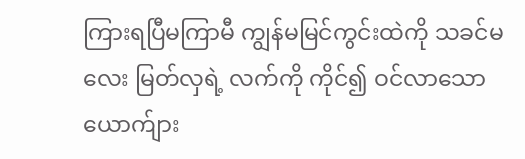ကြားရပြီမကြာမီ ကျွန်မမြင်ကွင်းထဲကို သခင်မလေး မြတ်လှရဲ့ လက်ကို ကိုင်၍ ဝင်လာသော ယောက်ျား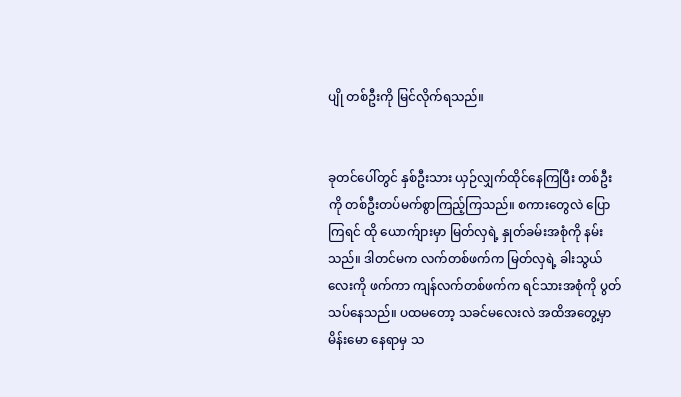ပျို တစ်ဦးကို မြင်လိုက်ရသည်။


ခုတင်ပေါ်တွင် နှစ်ဦးသား ယှဉ်လျှက်ထိုင်နေကြပြီး တစ်ဦးကို တစ်ဦးတပ်မက်စွာကြည့်ကြသည်။ စကားတွေလဲ ပြောကြရင် ထို ယောက်ျားမှာ မြတ်လှရဲ့ နှုတ်ခမ်းအစုံကို နမ်းသည်။ ဒါတင်မက လက်တစ်ဖက်က မြတ်လှရဲ့ ခါးသွယ်လေးကို ဖက်ကာ ကျန်လက်တစ်ဖက်က ရင်သားအစုံကို ပွတ်သပ်နေသည်။ ပထမတော့ သခင်မလေးလဲ အထိအတွေ့မှာ မိန်းမော နေရာမှ သ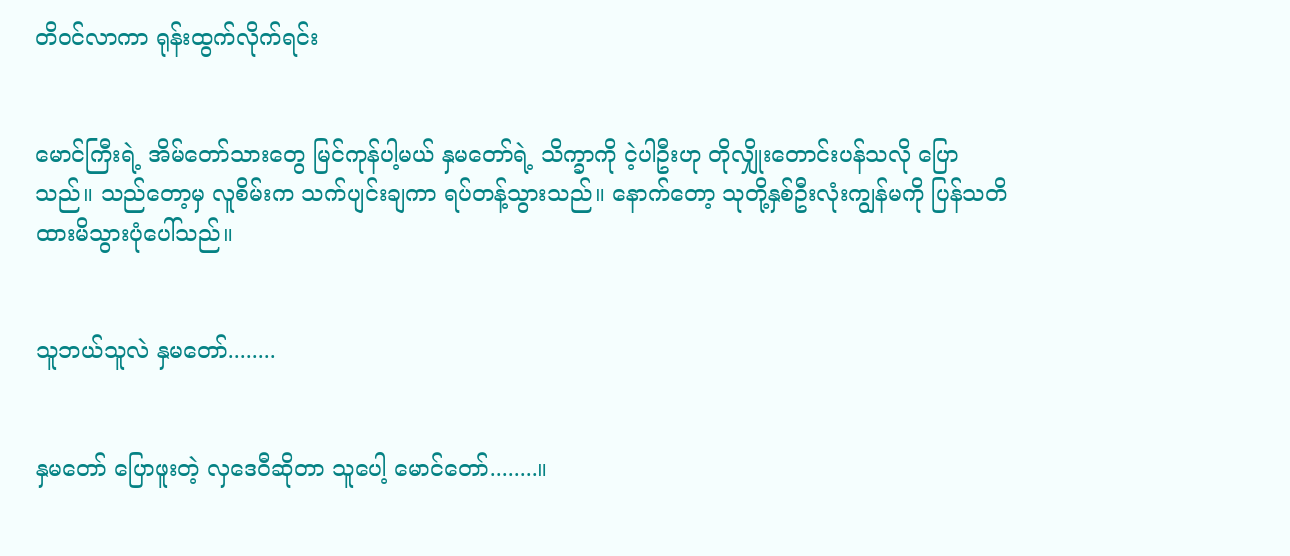တိဝင်လာကာ ရုန်းထွက်လိုက်ရင်း


မောင်ကြီးရဲ့ အိမ်တော်သားတွေ မြင်ကုန်ပါ့မယ် နှမတော်ရဲ့ သိက္ခာကို ငဲ့ပါဦးဟု တိုလျှိုးတောင်းပန်သလို ပြောသည်။ သည်တော့မှ လူစိမ်းက သက်ပျင်းချကာ ရပ်တန့်သွားသည်။ နောက်တော့ သုတို့နှစ်ဦးလုံးကျွန်မကို ပြန်သတိထားမိသွားပုံပေါ်သည်။


သူဘယ်သူလဲ နှမတော်........


နှမတော် ပြောဖူးတဲ့ လှဒေဝီဆိုတာ သူပေါ့ မောင်တော်........။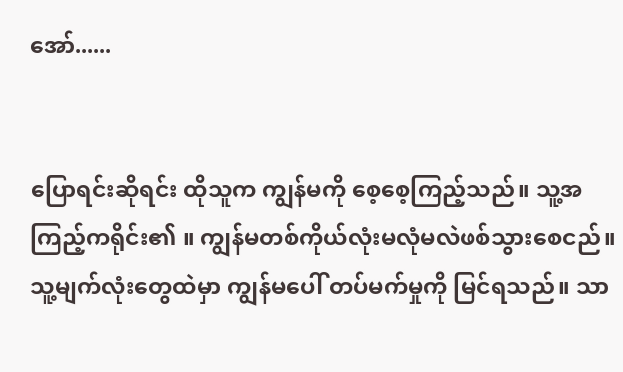အော်......


ပြောရင်းဆိုရင်း ထိုသူက ကျွန်မကို စေ့စေ့ကြည့်သည်။ သူ့အကြည့်ကရိုင်း၏ ။ ကျွန်မတစ်ကိုယ်လုံးမလုံမလဲဖစ်သွားစေငည်။ သူ့မျက်လုံးတွေထဲမှာ ကျွန်မပေါ် တပ်မက်မှုကို မြင်ရသည်။ သာ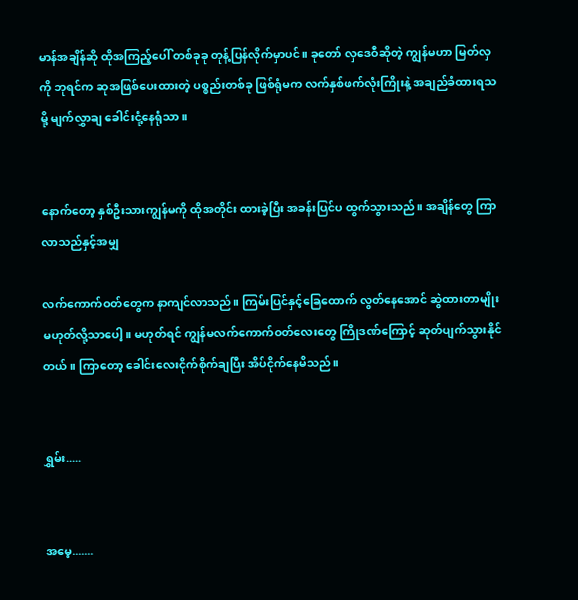မာန်အချိန်ဆို ထိုအကြည့်ပေါ် တစ်ခုခု တုန့်ပြန်လိုက်မှာပင်။ ခုတော် လှဒေဝီဆိုတဲ့ ကျွန်မဟာ မြတ်လှကို ဘုရင်က ဆုအဖြစ်ပေးထားတဲ့ ပစ္စည်းတစ်ခု ဖြစ်ရုံမက လက်နှစ်ဖက်လုံးကြိုးနဲ့ အချည်ခံထားရသမို့ မျက်လွှာချ ခေါင်းငုံ့နေရုံသာ။


နောက်တော့ နှစ်ဦးသားကျွန်မကို ထိုအတိုင်း ထားခဲ့ပြီး အခန်းပြင်ပ ထွက်သွားသည်။ အချိန်တွေ ကြာလာသည်နှင့်အမျှ

လက်ကောက်ဝတ်တွေက နာကျင်လာသည်။ ကြမ်းပြင်နှင့်ခြေထောက် လွတ်နေအောင် ဆွဲထားတာမျိုးမဟုတ်လို့သာပေါ့။ မဟုတ်ရင် ကျွန်မလက်ကောက်ဝတ်လေးတွေ ကြိုဒဏ်ကြောင့် ဆုတ်ပျက်သွားနိုင်တယ်။ ကြာတော့ ခေါင်းလေးငိုက်စိုက်ချပြီး အိပ်ငိုက်နေမိသည်။


ရွှမ်း.....


အမေ့.......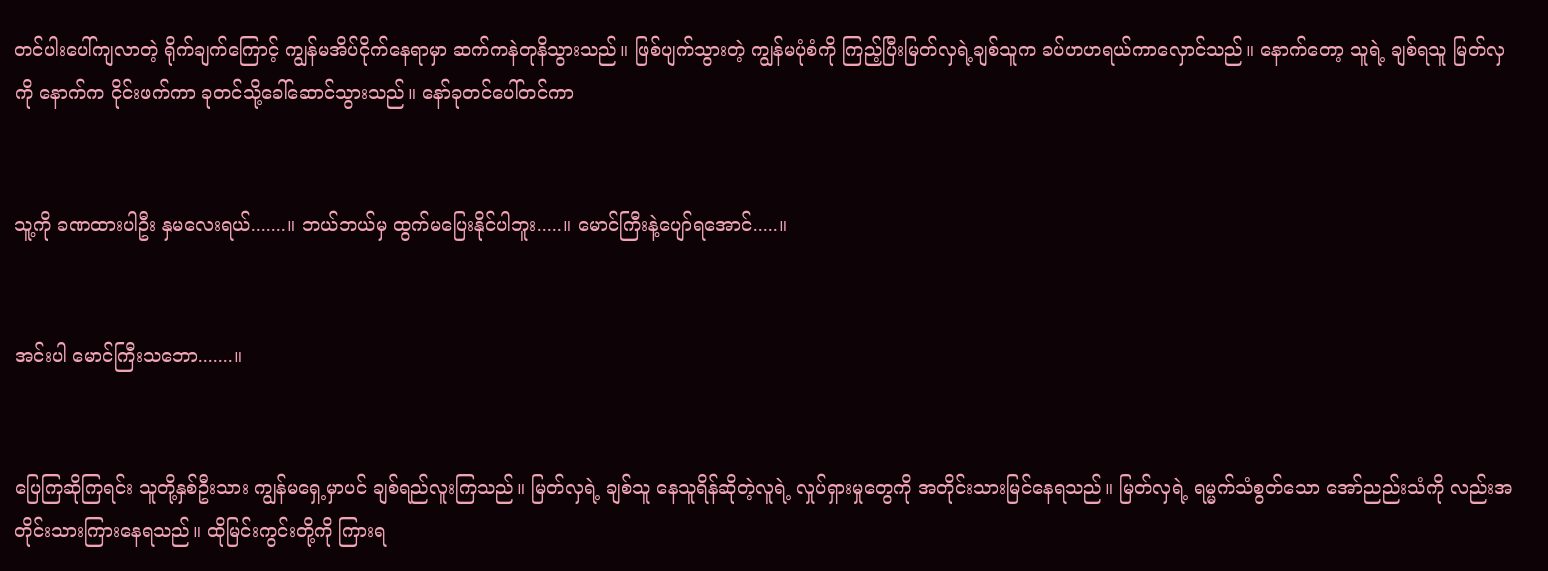တင်ပါးပေါ်ကျလာတဲ့ ရိုက်ချက်ကြောင့် ကျွန်မအိပ်ငိုက်နေရာမှာ ဆက်ကနဲတုနိသွားသည်။ ဖြစ်ပျက်သွားတဲ့ ကျွန်မပုံစံကို ကြည့်ပြီးမြတ်လှရဲ့ချစ်သူက ခပ်ဟဟရယ်ကာလှောင်သည်။ နောက်တော့ သူရဲ့ ချစ်ရသူ မြတ်လှကို နောက်က ငိုင်းဖက်ကာ ခုတင်သို့ခေါ်ဆောင်သွားသည်။ နော်ခုတင်ပေါ်တင်ကာ


သူ့ကို ခဏထားပါဦး နှမလေးရယ်.......။ ဘယ်ဘယ်မှ ထွက်မပြေးနိုင်ပါဘူး.....။ မောင်ကြီးနဲ့ပျော်ရအောင်.....။


အင်းပါ မောင်ကြီးသဘော.......။


ပြေကြဆိုကြရင်း သူတို့နှစ်ဦးသား ကျွန်မရှေ့မှာပင် ချစ်ရည်လူးကြသည်။ မြတ်လှရဲ့ ချစ်သူ နေသူရိန်ဆိုတဲ့လူရဲ့ လှုပ်ရှားမှုတွေကို အတိုင်းသားမြင်နေရသည်။ မြတ်လှရဲ့ ရမ္မက်သံစွတ်သော အော်ညည်းသံကို လည်းအတိုင်းသားကြားနေရသည်။ ထိုမြင်းကွင်းတို့ကို ကြားရ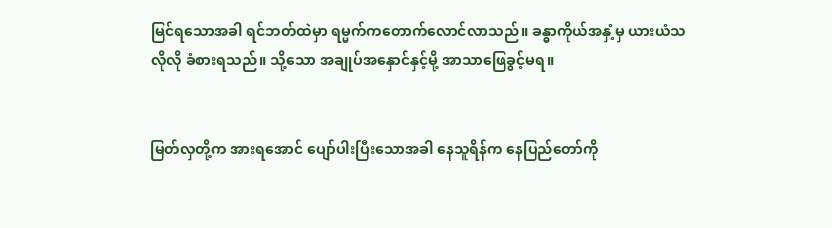မြင်ရသောအခါ ရင်ဘတ်ထဲမှာ ရမ္မက်ကတောက်လောင်လာသည်။ ခန္ဓာကိုယ်အနှံ့မှ ယားယံသလိုလို ခံစားရသည်။ သို့သော အချုပ်အနှောင်နှင့်မို့ အာသာဖြေခွင့်မရ။


မြတ်လှတို့က အားရအောင် ပျော်ပါးပြီးသောအခါ နေသူရိန်က နေပြည်တော်ကို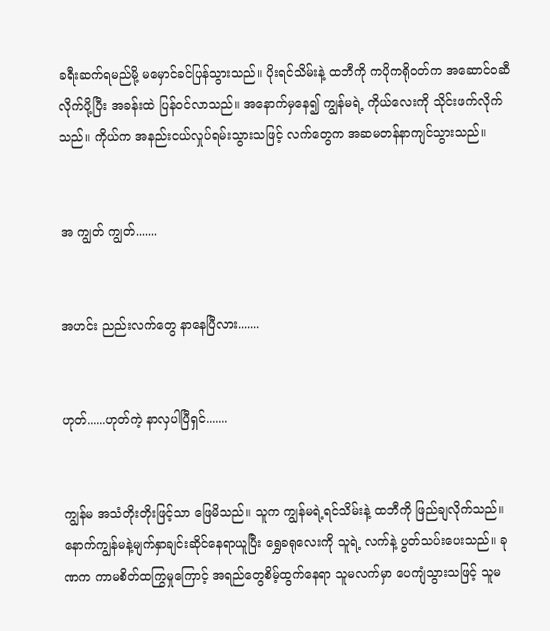ခရီးဆက်ရမည်မို့ မမှောင်ခင်ပြန်သွားသည်။ ပိုးရင်သိမ်းနဲ့ ထဘီကို ကပိုကရိုဝတ်က အဆောင်ဝဆီလိုက်ပို့ပြီး အခန်းထဲ ပြန်ဝင်လာသည်။ အနောက်မှနေ၍ ကျွန်မရဲ့ ကိုယ်လေးကို သိုင်းဖက်လိုက်သည်။ ကိုယ်က အနည်းငယ်လှုပ်ရမ်းသွားသဖြင့် လက်တွေက အဆမတန်နာကျင်သွားသည်။


အ ကျွတ် ကျွတ်.......


အဟင်း ညည်းလက်တွေ နာနေပြီလား.......


ဟုတ်......ဟုတ်ကဲ့ နာလှပါပြီရှင်.......


ကျွန်မ အသံတိုးတိုးဖြင့်သာ ဖြေမိသည်။ သူက ကျွန်မရဲ့ရင်သိမ်းနဲ့ ထဘီကို ဖြည်ချလိုက်သည်။ နောက်ကျွန်မနဲ့မျက်နှာချင်းဆိုင်နေရာယူပြီး ရွှေခရုလေးကို သူရဲ့ လက်နဲ့ ပွတ်သပ်းပေးသည်။ ခုဏက ကာမစိတ်ထကြွမှုကြောင့် အရည်တွေစိမ့်ထွက်နေရာ သူမလက်မှာ ပေကျံသွားသဖြင့် သူမ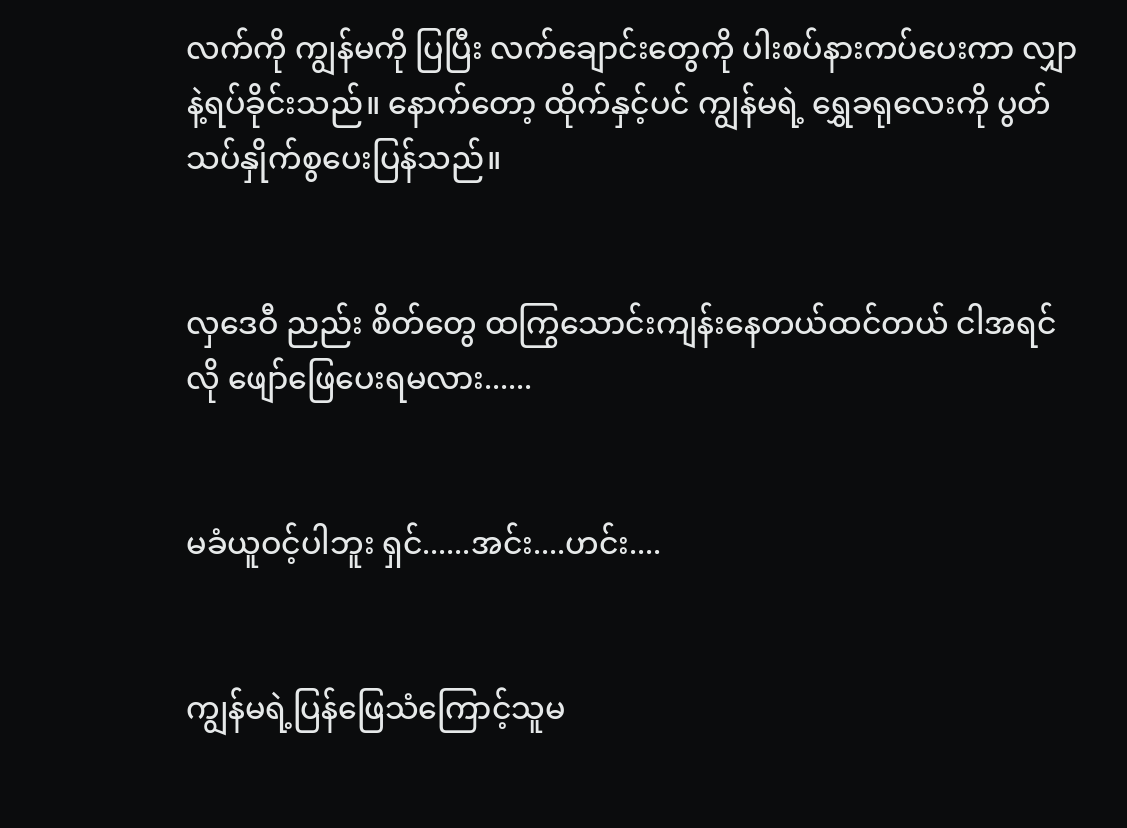လက်ကို ကျွန်မကို ပြပြီး လက်ချောင်းတွေကို ပါးစပ်နားကပ်ပေးကာ လျှာနဲ့ရပ်ခိုင်းသည်။ နောက်တော့ ထိုက်နှင့်ပင် ကျွန်မရဲ့ ရွှေခရုလေးကို ပွတ်သပ်နှိုက်စွပေးပြန်သည်။


လှဒေဝီ ညည်း စိတ်တွေ ထကြွသောင်းကျန်းနေတယ်ထင်တယ် ငါအရင်လို ဖျော်ဖြေပေးရမလား......


မခံယူဝင့်ပါဘူး ရှင်......အင်း....ဟင်း....


ကျွန်မရဲ့ပြန်ဖြေသံကြောင့်သူမ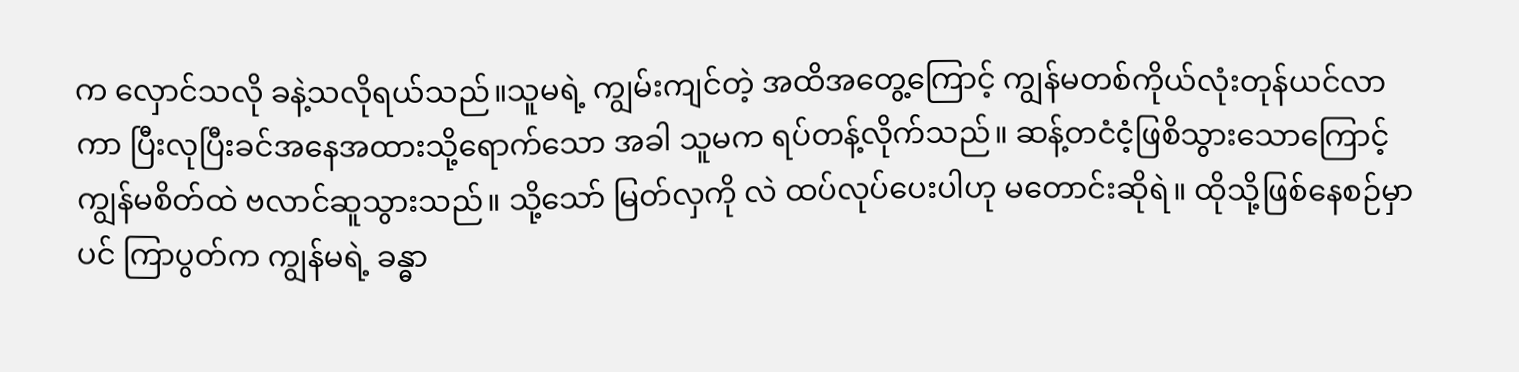က လှောင်သလို ခနဲ့သလိုရယ်သည်။သူမရဲ့ ကျွမ်းကျင်တဲ့ အထိအတွေ့ကြောင့် ကျွန်မတစ်ကိုယ်လုံးတုန်ယင်လာကာ ပြီးလုပြီးခင်အနေအထားသို့ရောက်သော အခါ သူမက ရပ်တန့်လိုက်သည်။ ဆန့်တငံငံ့ဖြစိသွားသောကြောင့် ကျွန်မစိတ်ထဲ ဗလာင်ဆူသွားသည်။ သို့သော် မြတ်လှကို လဲ ထပ်လုပ်ပေးပါဟု မတောင်းဆိုရဲ။ ထိုသို့ဖြစ်နေစဉ်မှာပင် ကြာပွတ်က ကျွန်မရဲ့ ခန္ဓာ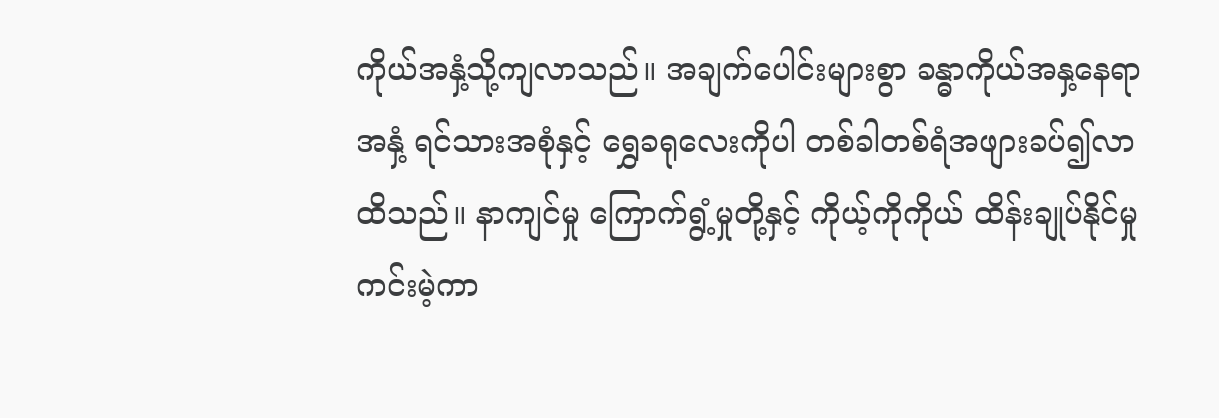ကိုယ်အနှံ့သို့ကျလာသည်။ အချက်ပေါင်းများစွာ ခန္ဓာကိုယ်အနှ့နေရာ အနှံ့ ရင်သားအစုံနှင့် ရွှေခရုလေးကိုပါ တစ်ခါတစ်ရံအဖျားခပ်၍လာထိသည်။ နာကျင်မှု ကြောက်ရွံ့မှုတို့နှင့် ကိုယ့်ကိုကိုယ် ထိန်းချုပ်နိုင်မှု ကင်းမဲ့ကာ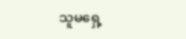သူမရှေ့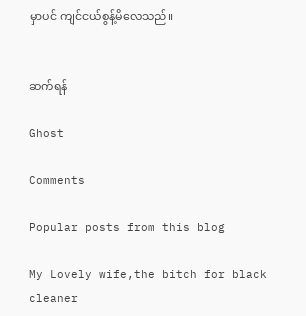မှာပင် ကျင်ငယ်စွန့်မိလေသည်။


ဆက်ရန်

Ghost

Comments

Popular posts from this blog

My Lovely wife,the bitch for black cleaner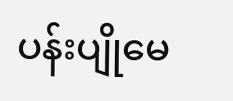ပန်းပျိုမေ